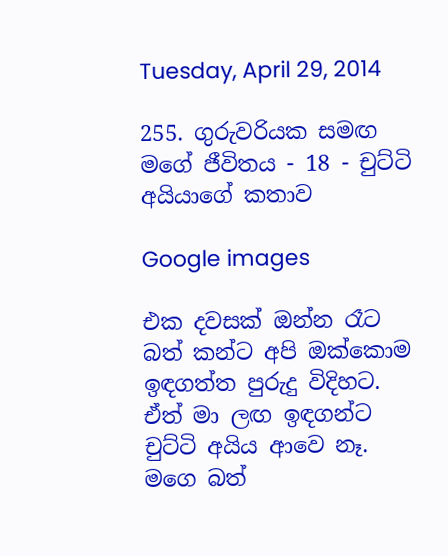Tuesday, April 29, 2014

255. ගුරුවරියක සමඟ මගේ ජීවිතය - 18 - චුට්ටි අයියාගේ කතාව

Google images

එක දවසක් ඔන්න රෑට බත් කන්ට අපි ඔක්කොම ඉඳගත්ත පුරුදු විදිහට. ඒත් මා ලඟ ඉඳගන්ට චුට්ටි අයිය ආවෙ නෑ. මගෙ බත්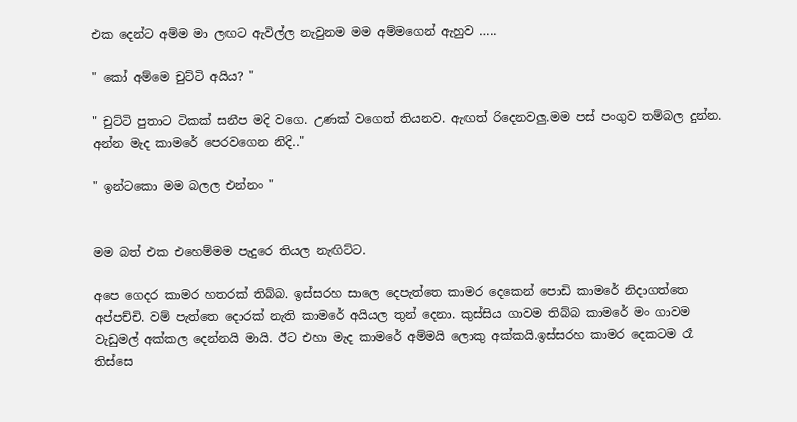එක දෙන්ට අම්ම මා ලඟට ඇවිල්ල නැවුනම මම අම්මගෙන් ඇහුව …..

" කෝ අම්මෙ චුට්ටි අයිය? "

" චුට්ටි පුතාට ටිකක් සනීප මදි වගෙ. උණක් වගෙත් තියනව. ඇඟත් රිදෙනවලු.මම පස් පංගුව තම්බල දුන්න. අන්න මැද කාමරේ පෙරවගෙන නිදි.."

" ඉන්ටකො මම බලල එන්නං "


මම බත් එක එහෙම්මම පැදුරෙ තියල නැඟිට්ට.

අපෙ ගෙදර කාමර හතරක් තිබ්බ. ඉස්සරහ සාලෙ දෙපැත්තෙ කාමර දෙකෙන් පොඩි කාමරේ නිදාගත්තෙ අප්පච්චි. වම් පැත්තෙ දොරක් නැති කාමරේ අයියල තුන් දෙනා. කුස්සිය ගාවම තිබ්බ කාමරේ මං ගාවම වැඩුමල් අක්කල දෙන්නයි මායි. ඊට එහා මැද කාමරේ අම්මයි ලොකු අක්කයි.ඉස්සරහ කාමර දෙකටම රෑ තිස්සෙ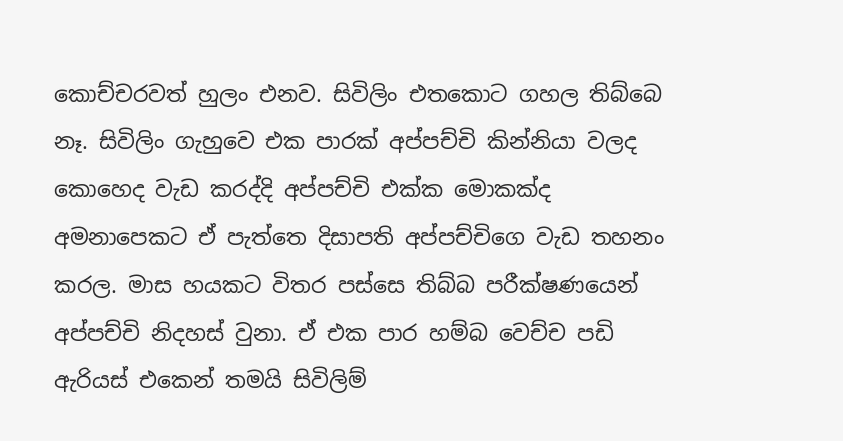කොච්චරවත් හුලං එනව. සිවිලිං එතකොට ගහල තිබ්බෙ නෑ. සිවිලිං ගැහුවෙ එක පාරක් අප්පච්චි කින්නියා වලද කොහෙද වැඩ කරද්දි අප්පච්චි එක්ක මොකක්ද අමනාපෙකට ඒ පැත්තෙ දිසාපති අප්පච්චිගෙ වැඩ තහනං කරල. මාස හයකට විතර පස්සෙ තිබ්බ පරීක්ෂණයෙන් අප්පච්චි නිදහස් වුනා. ඒ එක පාර හම්බ වෙච්ච පඩි ඇරියස් එකෙන් තමයි සිවිලිම්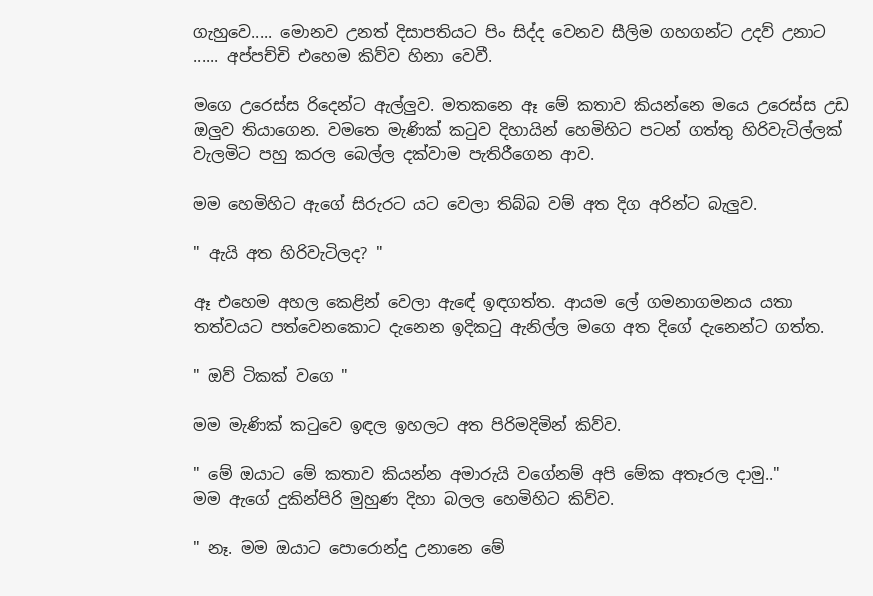ගැහුවෙ..... මොනව උනත් දිසාපතියට පිං සිද්ද වෙනව සීලිම ගහගන්ට උදව් උනාට ...... අප්පච්චි එහෙම කිව්ව හිනා වෙවී.

මගෙ උරෙස්ස රිදෙන්ට ඇල්ලුව. මතකනෙ ඈ මේ කතාව කියන්නෙ මයෙ උරෙස්ස උඩ ඔලුව තියාගෙන. වමතෙ මැණික් කටුව දිහායින් හෙමිහිට පටන් ගත්තු හිරිවැටිල්ලක් වැලමිට පහු කරල බෙල්ල දක්වාම පැතිරීගෙන ආව.

මම හෙමිහිට ඇගේ සිරුරට යට වෙලා තිබ්බ වම් අත දිග අරින්ට බැලුව.

" ඇයි අත හිරිවැටිලද? "

ඈ එහෙම අහල කෙළින් වෙලා ඇඳේ ඉඳගත්ත. ආයම ලේ ගමනාගමනය යතා තත්වයට පත්වෙනකොට දැනෙන ඉදිකටු ඇනිල්ල මගෙ අත දිගේ දැනෙන්ට ගත්ත.

" ඔව් ටිකක් වගෙ "

මම මැණික් කටුවෙ ඉඳල ඉහලට අත පිරිමදිමින් කිව්ව.

" මේ ඔයාට මේ කතාව කියන්න අමාරුයි වගේනම් අපි මේක අතෑරල දාමු.."
මම ඇගේ දුකින්පිරි මුහුණ දිහා බලල හෙමිහිට කිව්ව.

" නෑ. මම ඔයාට පොරොන්දු උනානෙ මේ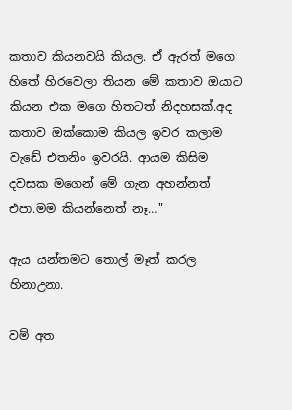කතාව කියනවයි කියල. ඒ ඇරත් මගෙ හිතේ හිරවෙලා තියන මේ කතාව ඔයාට කියන එක මගෙ හිතටත් නිදහසක්.අද කතාව ඔක්කොම කියල ඉවර කලාම වැඩේ එතනිං ඉවරයි. ආයම කිසිම දවසක මගෙන් මේ ගැන අහන්නත් එපා.මම කියන්නෙත් නෑ…"

ඇය යන්තමට තොල් මෑත් කරල හිනාඋනා.

වම් අත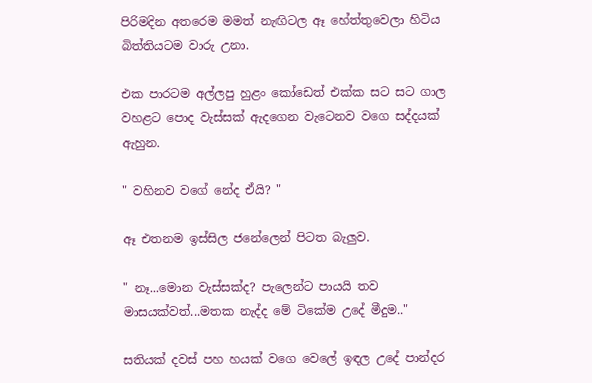පිරිමදින අතරෙම මමත් නැඟිටල ඈ හේත්තුවෙලා හිටිය බිත්තියටම වාරු උනා.

එක පාරටම අල්ලපු හුළං කෝඩෙත් එක්ක සට සට ගාල වහළට පොද වැස්සක් ඇදගෙන වැටෙනව වගෙ සද්දයක් ඇහුන.

" වහිනව වගේ නේද ඒයි? "

ඈ එතනම ඉස්සිල ජනේලෙන් පිටත බැලුව.

" නෑ...මොන වැස්සක්ද? පැලෙන්ට පායයි තව මාසයක්වත්...මතක නැද්ද මේ ටිකේම උදේ මීදුම.."

සතියක් දවස් පහ හයක් වගෙ වෙලේ ඉඳල උදේ පාන්දර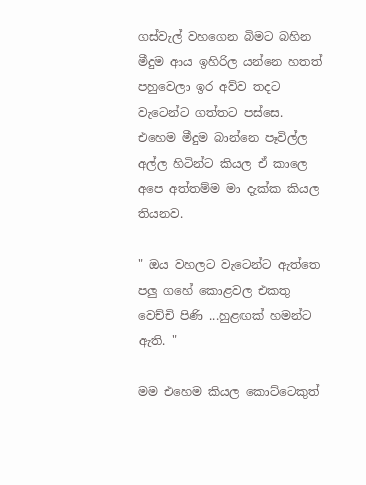ගස්වැල් වහගෙන බිමට බහින මීදුම ආය ඉහිරිල යන්නෙ හතත් පහුවෙලා ඉර අව්ව තදට වැටෙන්ට ගත්තට පස්සෙ. එහෙම මීදුම බාන්නෙ පෑවිල්ල අල්ල හිටින්ට කියල ඒ කාලෙ අපෙ අත්තම්ම මා දැක්ක කියල තියනව.

" ඔය වහලට වැටෙන්ට ඇත්තෙ පලු ගහේ කොළවල එකතු වෙච්චි පිණි ...හුළඟක් හමන්ට ඇති. "

මම එහෙම කියල කොට්ටෙකුත්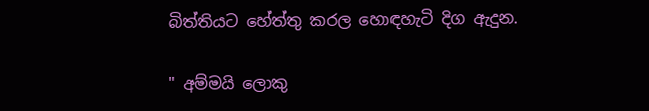බිත්තියට හේත්තු කරල හොඳහැටි දිග ඇදුන.

" අම්මයි ලොකු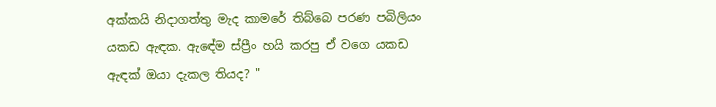අක්කයි නිදාගත්තු මැද කාමරේ තිබ්බෙ පරණ පබිලියං යකඩ ඇඳක. ඇඳේම ස්ප්‍රීං හයි කරපු ඒ වගෙ යකඩ ඇඳක් ඔයා දැකල තියද? "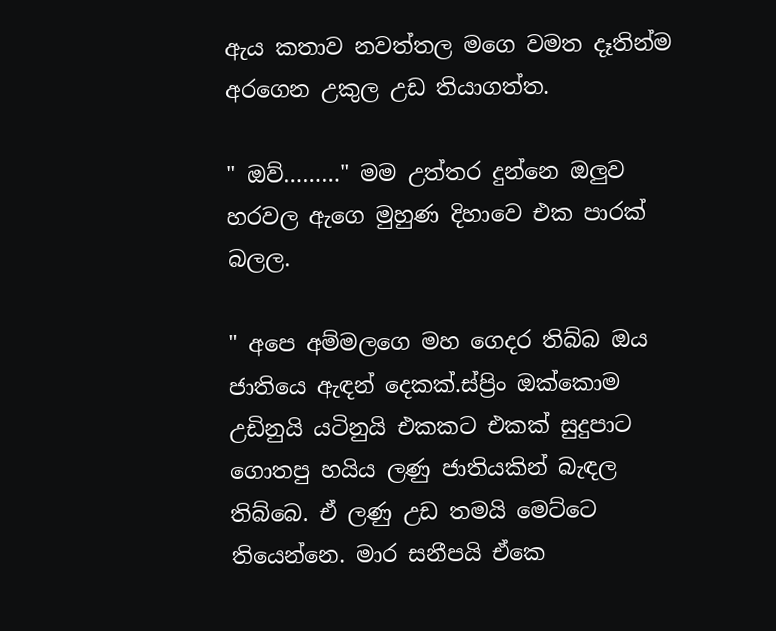ඇය කතාව නවත්තල මගෙ වමත දෑතින්ම අරගෙන උකුල උඩ තියාගත්ත.

" ඔව්………" මම උත්තර දුන්නෙ ඔලුව හරවල ඇගෙ මුහුණ දිහාවෙ එක පාරක් බලල.

" අපෙ අම්මලගෙ මහ ගෙදර තිබ්බ ඔය ජාතියෙ ඇඳන් දෙකක්.ස්ප්‍රිං ඔක්කොම උඩිනුයි යටිනුයි එකකට එකක් සුදුපාට ගොතපු හයිය ලණු ජාතියකින් බැඳල තිබ්බෙ. ඒ ලණු උඩ තමයි මෙට්ටෙ තියෙන්නෙ. මාර සනීපයි ඒකෙ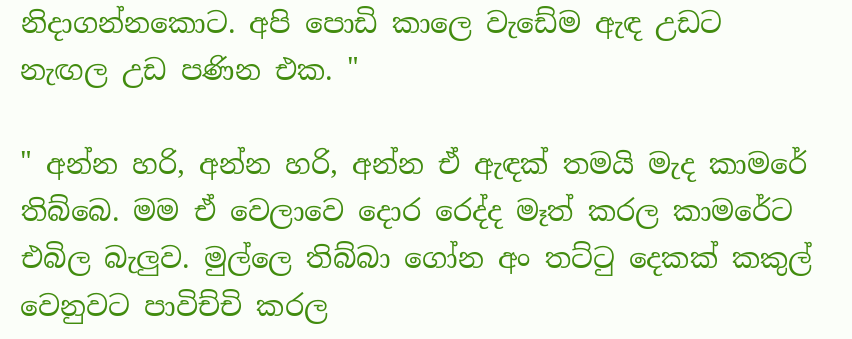නිදාගන්නකොට. අපි පොඩි කාලෙ වැඩේම ඇඳ උඩට නැඟල උඩ පණින එක. "

" අන්න හරි, අන්න හරි, අන්න ඒ ඇඳක් තමයි මැද කාමරේ තිබ්බෙ. මම ඒ වෙලාවෙ දොර රෙද්ද මෑත් කරල කාමරේට එබිල බැලුව. මුල්ලෙ තිබ්බා ගෝන අං තට්ටු දෙකක් කකුල් වෙනුවට පාවිච්චි කරල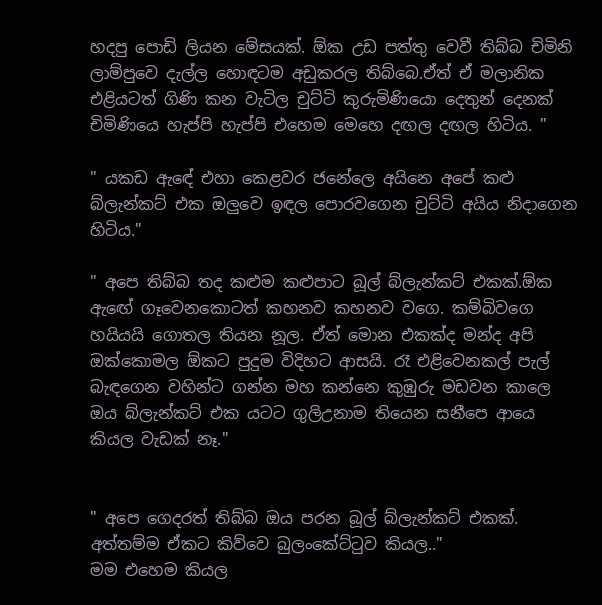හදපු පොඩි ලියන මේසයක්. ඕක උඩ පත්තු වෙවී තිබ්බ චිමිනි ලාම්පුවෙ දැල්ල හොඳටම අඩුකරල තිබ්බෙ.ඒත් ඒ මලානික එළියටත් ගිණි කන වැටිල චුට්ටි කුරුමිණියො දෙතුන් දෙනක් චිමිණියෙ හැප්පි හැප්පි එහෙම මෙහෙ දඟල දඟල හිටිය. "

" යකඩ ඇඳේ එහා කෙළවර ජනේලෙ අයිනෙ අපේ කළු බ්ලැන්කට් එක ඔලුවෙ ඉඳල පොරවගෙන චුට්ටි අයිය නිදාගෙන හිටිය."

" අපෙ තිබ්බ තද කළුම කළුපාට බූල් බ්ලැන්කට් එකක්.ඕක ඇඟේ ගෑවෙනකොටත් කහනව කහනව වගෙ. කම්බිවගෙ හයියයි ගොතල තියන නූල. ඒත් මොන එකක්ද මන්ද අපි ඔක්කොමල ඕකට පුදුම විදිහට ආසයි. රෑ එළිවෙනකල් පැල් බැඳගෙන වහින්ට ගන්න මහ කන්නෙ කුඹුරු මඩවන කාලෙ ඔය බ්ලැන්කට් එක යටට ගුලිඋනාම තියෙන සනීපෙ ආයෙ කියල වැඩක් නෑ."


" අපෙ ගෙදරත් තිබ්බ ඔය පරන බූල් බ්ලැන්කට් එකක්. අත්තම්ම ඒකට කිව්වෙ බුලංකේට්ටුව කියල.."
මම එහෙම කියල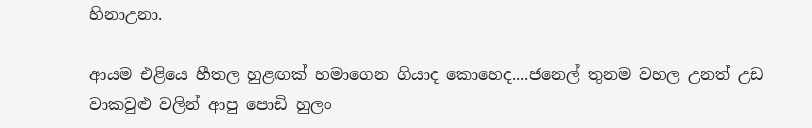හිනාඋනා.

ආයම එළියෙ හීතල හුළඟක් හමාගෙන ගියාද කොහෙද....ජනෙල් තුනම වහල උනත් උඩ වාකවුළු වලින් ආපු පොඩි හුලං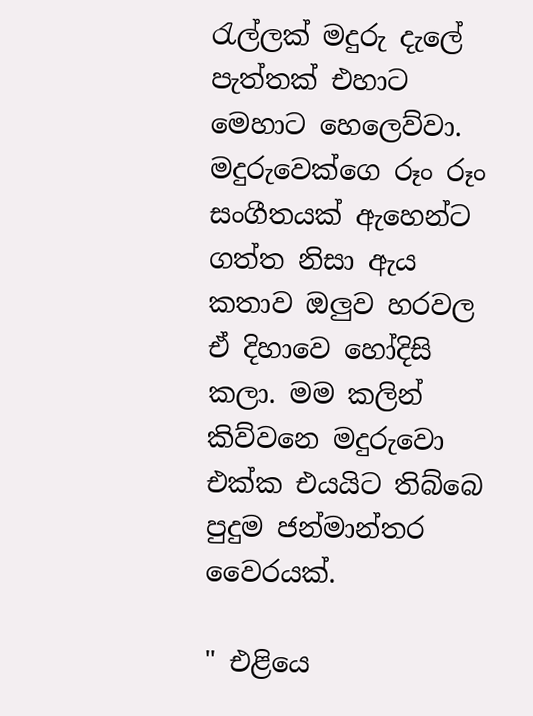රැල්ලක් මදුරු දැලේ පැත්තක් එහාට මෙහාට හෙලෙව්වා. මදුරුවෙක්ගෙ රූං රූං සංගීතයක් ඇහෙන්ට ගත්ත නිසා ඇය කතාව ඔලුව හරවල ඒ දිහාවෙ හෝදිසි කලා. මම කලින් කිව්වනෙ මදුරුවො එක්ක එයයිට තිබ්බෙ පුදුම ජන්මාන්තර වෛරයක්.

" එළියෙ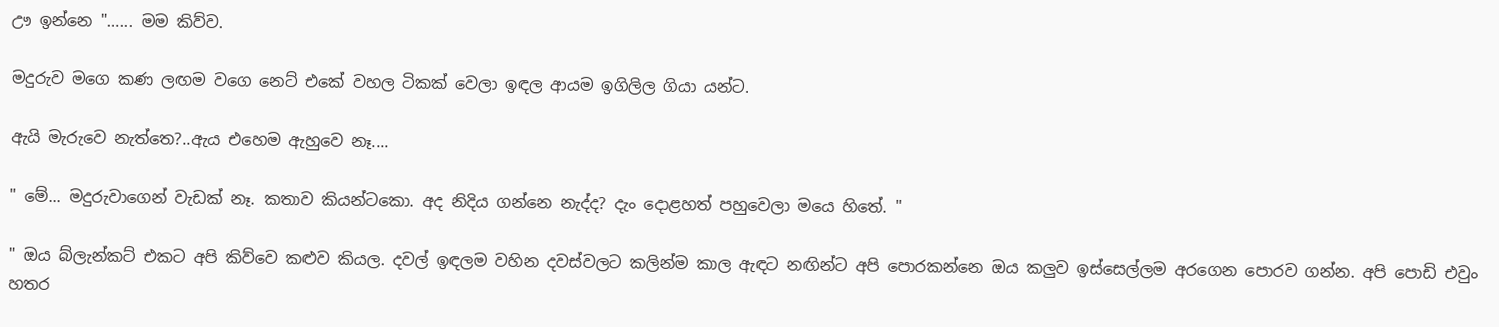ඌ ඉන්නෙ "…... මම කිව්ව.

මදුරුව මගෙ කණ ලඟම වගෙ නෙට් එකේ වහල ටිකක් වෙලා ඉඳල ආයම ඉගිලිල ගියා යන්ට.

ඇයි මැරුවෙ නැත්තෙ?..ඇය එහෙම ඇහුවෙ නෑ....

" මේ... මදුරුවාගෙන් වැඩක් නෑ. කතාව කියන්ටකො. අද නිදිය ගන්නෙ නැද්ද? දැං දොළහත් පහුවෙලා මයෙ හිතේ. "

" ඔය බ්ලැන්කට් එකට අපි කිව්වෙ කළුව කියල. දවල් ඉඳලම වහින දවස්වලට කලින්ම කාල ඇඳට නඟින්ට අපි පොරකන්නෙ ඔය කලුව ඉස්සෙල්ලම අරගෙන පොරව ගන්න. අපි පොඩි එවුං හතර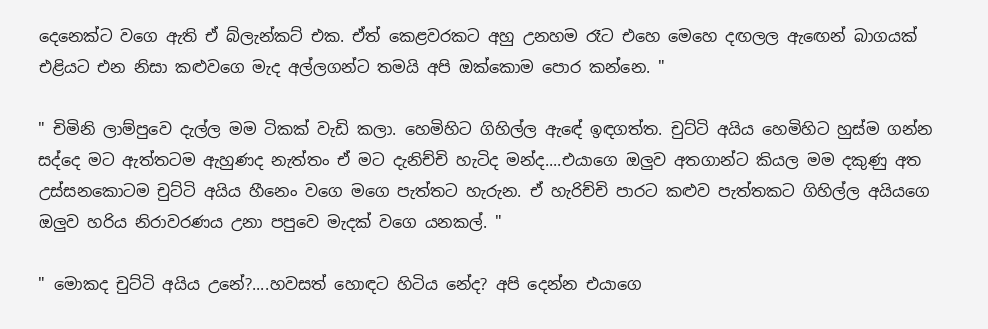දෙනෙක්ට වගෙ ඇති ඒ බ්ලැන්කට් එක. ඒත් කෙළවරකට අහු උනහම රෑට එහෙ මෙහෙ දඟලල ඇඟෙන් බාගයක් එළියට එන නිසා කළුවගෙ මැද අල්ලගන්ට තමයි අපි ඔක්කොම පොර කන්නෙ. "

" චිමිනි ලාම්පුවෙ දැල්ල මම ටිකක් වැඩි කලා. හෙමිහිට ගිහිල්ල ඇඳේ ඉඳගත්ත. චුට්ටි අයිය හෙමිහිට හුස්ම ගන්න සද්දෙ මට ඇත්තටම ඇහුණද නැත්තං ඒ මට දැනිච්චි හැටිද මන්ද....එයාගෙ ඔලුව අතගාන්ට කියල මම දකුණු අත උස්සනකොටම චුට්ටි අයිය හීනෙං වගෙ මගෙ පැත්තට හැරුන. ඒ හැරිච්චි පාරට කළුව පැත්තකට ගිහිල්ල අයියගෙ ඔලුව හරිය නිරාවරණය උනා පපුවෙ මැදක් වගෙ යනකල්. "

" මොකද චුට්ටි අයිය උනේ?....හවසත් හොඳට හිටිය නේද? අපි දෙන්න එයාගෙ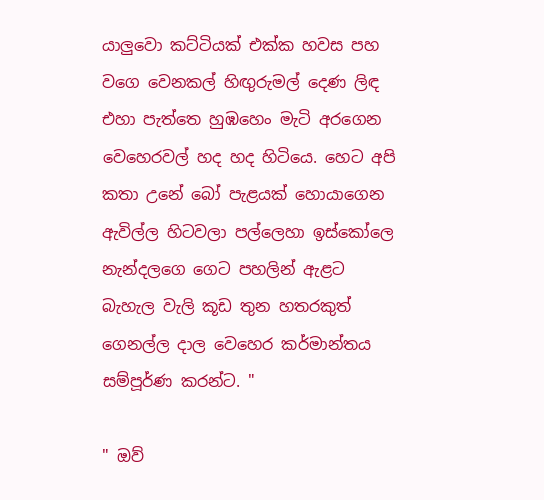යාලුවො කට්ටියක් එක්ක හවස පහ වගෙ වෙනකල් හිඟුරුමල් දෙණ ලිඳ එහා පැත්තෙ හුඹහෙං මැටි අරගෙන වෙහෙරවල් හද හද හිටියෙ. හෙට අපි කතා උනේ බෝ පැළයක් හොයාගෙන ඇවිල්ල හිටවලා පල්ලෙහා ඉස්කෝලෙ නැන්දලගෙ ගෙට පහලින් ඇළට බැහැල වැලි කූඩ තුන හතරකුත් ගෙනල්ල දාල වෙහෙර කර්මාන්තය සම්පූර්ණ කරන්ට. "

" ඔව්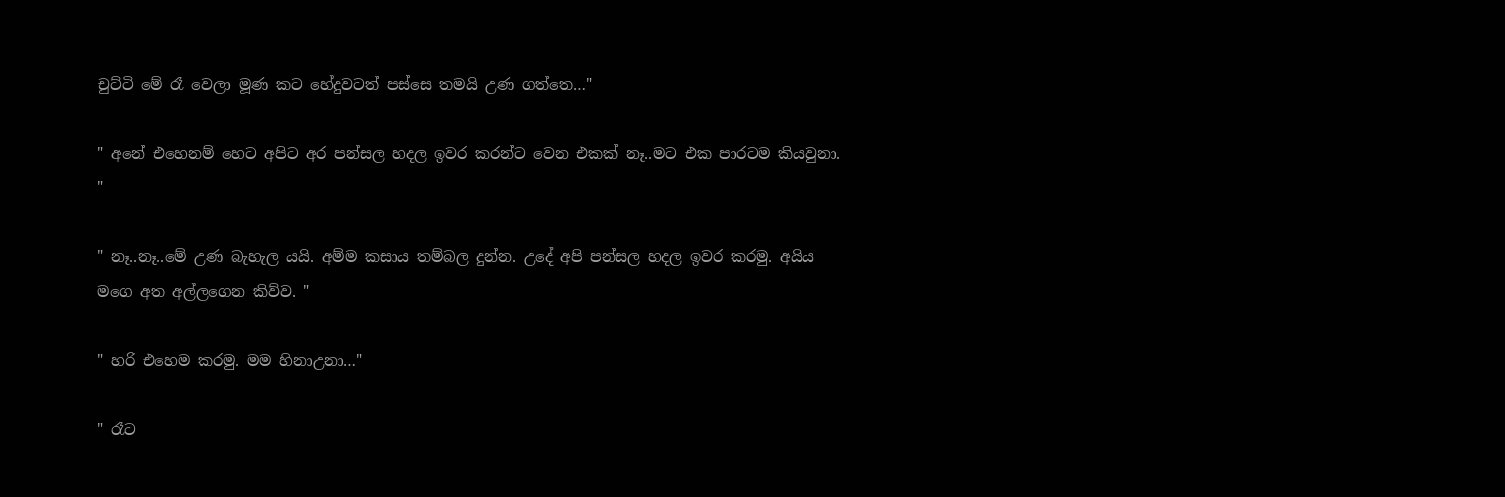චුට්ටි මේ රෑ වෙලා මූණ කට හේදුවටත් පස්සෙ තමයි උණ ගත්තෙ…"

" අනේ එහෙනම් හෙට අපිට අර පන්සල හදල ඉවර කරන්ට වෙන එකක් නෑ..මට එක පාරටම කියවුනා. "

" නෑ..නෑ..මේ උණ බැහැල යයි. අම්ම කසාය තම්බල දුන්න. උදේ අපි පන්සල හදල ඉවර කරමු. අයිය මගෙ අත අල්ලගෙන කිව්ව. "

" හරි එහෙම කරමු. මම හිනාඋනා…"

" රෑට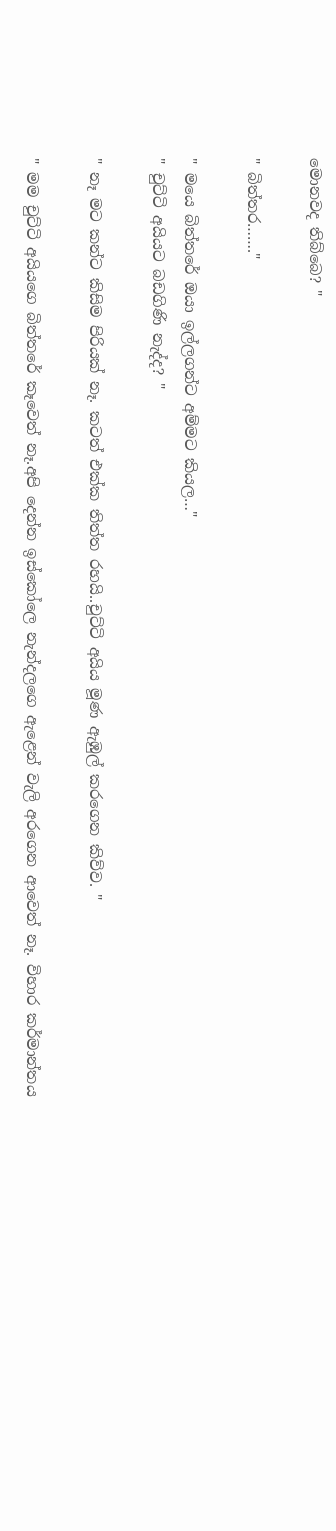මොනවද තිබ්බෙ? "

" බිත්තර……."

" මයෙ බිත්තරේ ඔයා ඉල්ලගන්ට අම්මට කියල…"
" චුට්ටි අයියට බඩගිණි නැද්ද? "

" නෑ මට කන්ට කිසිම පිරියක් නෑ. කටත් එක්ක තිත්ත රහයි..චුට්ටි අයිය මූණ ඇඹුල් කරගෙන කිව්ව. "

" මම චුට්ටි අයියගෙ බිත්තරේ කෑවෙත් නෑ.අපි දෙන්න ඉස්කෝලෙ නැන්දලගෙ ඇළෙන් වැලි අරගෙන ආවෙත් නෑ. විහාර කර්මාන්තය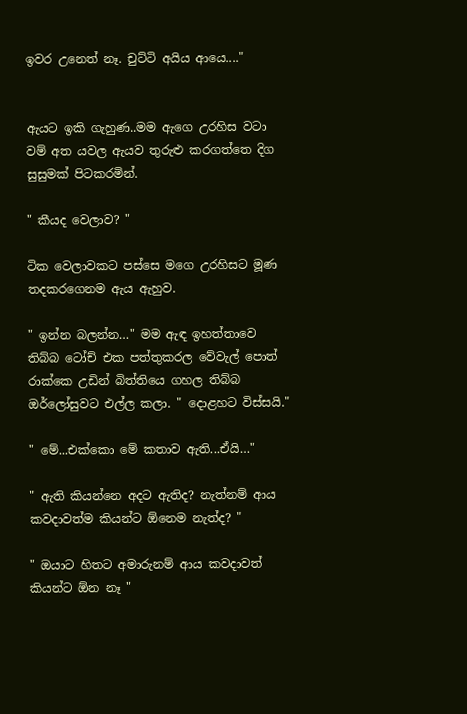ඉවර උනෙත් නෑ. චුට්ටි අයිය ආයෙ...."


ඇයට ඉකි ගැහුණ..මම ඇගෙ උරහිස වටා වම් අත යවල ඇයව තුරුළු කරගත්තෙ දිග සුසුමක් පිටකරමින්.

" කීයද වෙලාව? "

ටික වෙලාවකට පස්සෙ මගෙ උරහිසට මූණ තදකරගෙනම ඇය ඇහුව.

" ඉන්න බලන්න…" මම ඇඳ ඉහත්තාවෙ තිබ්බ ටෝච් එක පත්තුකරල වේවැල් පොත් රාක්කෙ උඩින් බිත්තියෙ ගහල තිබ්බ ඔර්ලෝසුවට එල්ල කලා. " දොළහට විස්සයි."

" මේ...එක්කො මේ කතාව ඇති...ඒයි…"

" ඇති කියන්නෙ අදට ඇතිද? නැත්නම් ආය කවදාවත්ම කියන්ට ඕනෙම නැත්ද? "

" ඔයාට හිතට අමාරුනම් ආය කවදාවත් කියන්ට ඕන නෑ "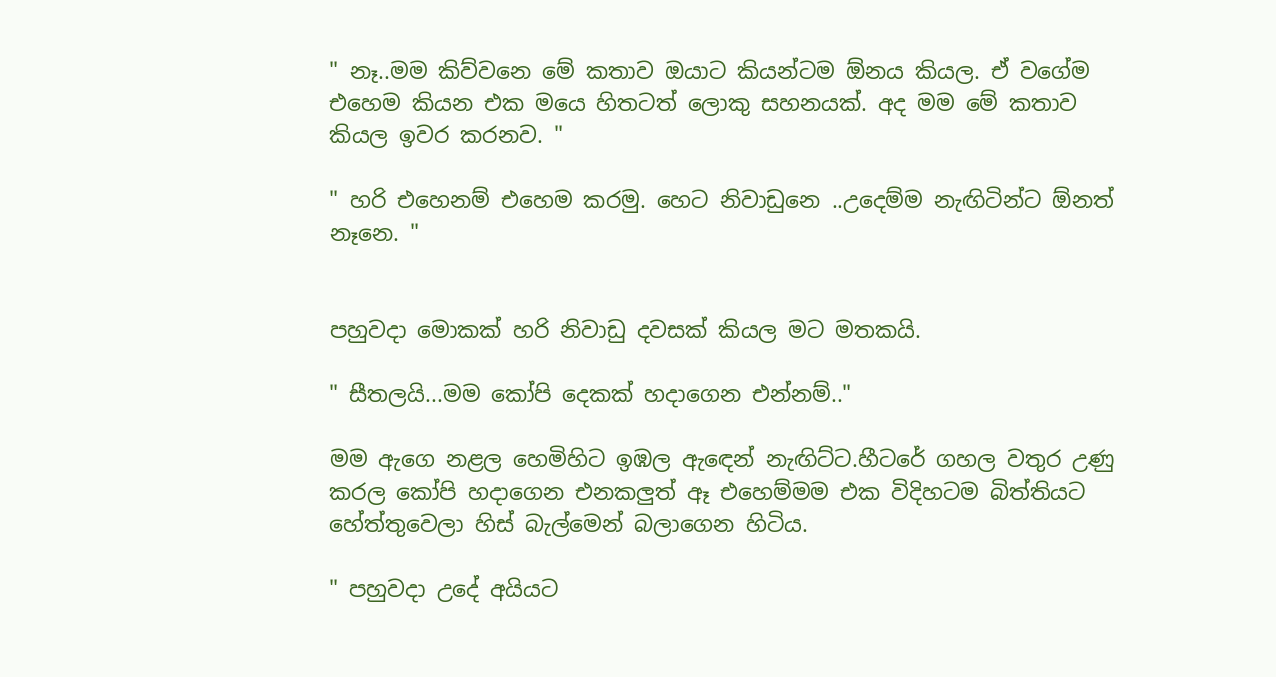" නෑ..මම කිව්වනෙ මේ කතාව ඔයාට කියන්ටම ඕනය කියල. ඒ වගේම එහෙම කියන එක මයෙ හිතටත් ලොකු සහනයක්. අද මම මේ කතාව කියල ඉවර කරනව. "

" හරි එහෙනම් එහෙම කරමු. හෙට නිවාඩුනෙ ..උදෙම්ම නැඟිටින්ට ඕනත් නෑනෙ. "


පහුවදා මොකක් හරි නිවාඩු දවසක් කියල මට මතකයි.

" සීතලයි...මම කෝපි දෙකක් හදාගෙන එන්නම්.."

මම ඇගෙ නළල හෙමිහිට ඉඹල ඇඳෙන් නැඟිට්ට.හීටරේ ගහල වතුර උණු කරල කෝපි හදාගෙන එනකලුත් ඈ එහෙම්මම එක විදිහටම බිත්තියට හේත්තුවෙලා හිස් බැල්මෙන් බලාගෙන හිටිය.

" පහුවදා උදේ අයියට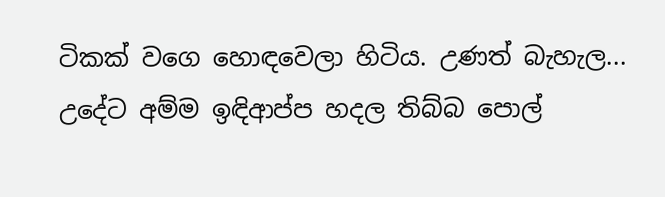ටිකක් වගෙ හොඳවෙලා හිටිය. උණත් බැහැල... උදේට අම්ම ඉඳිආප්ප හදල තිබ්බ පොල්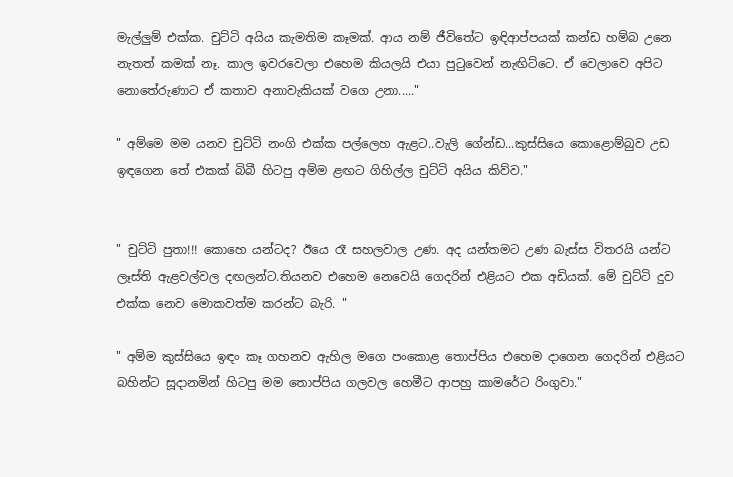මැල්ලුම් එක්ක. චුට්ටි අයිය කැමතිම කෑමක්. ආය නම් ජීවිතේට ඉඳිආප්පයක් කන්ඩ හම්බ උනෙ නැතත් කමක් නෑ. කාල ඉවරවෙලා එහෙම කියලයි එයා පුටුවෙන් නැඟිට්ටෙ. ඒ වෙලාවෙ අපිට නොතේරුණාට ඒ කතාව අනාවැකියක් වගෙ උනා....."

" අම්මෙ මම යනව චුට්ටි නංගි එක්ක පල්ලෙහ ඇළට..වැලි ගේන්ඩ...කුස්සියෙ කොළොම්බුව උඩ ඉඳගෙන තේ එකක් බිබී හිටපු අම්ම ළඟට ගිහිල්ල චුට්ටි අයිය කිව්ව."


" චුට්ටි පුතා!!! කොහෙ යන්ටද? ඊයෙ රෑ සහලවාල උණ. අද යන්තමට උණ බැස්ස විතරයි යන්ට ලෑස්ති ඇළවල්වල දඟලන්ට.තියනව එහෙම නෙවෙයි ගෙදරින් එළියට එක අඩියක්. මේ චුට්ටි දුව එක්ක නෙව මොකවත්ම කරන්ට බැරි. "

" අම්ම කුස්සියෙ ඉඳං කෑ ගහනව ඇහිල මගෙ පංකොළ තොප්පිය එහෙම දාගෙන ගෙදරින් එළියට බහින්ට සූදානමින් හිටපු මම තොප්පිය ගලවල හෙමීට ආපහු කාමරේට රිංගුවා."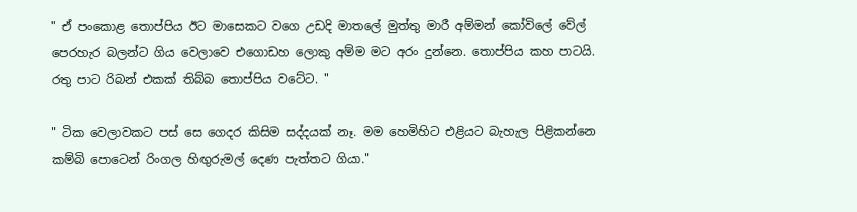" ඒ පංකොළ තොප්පිය ඊට මාසෙකට වගෙ උඩදි මාතලේ මුත්තු මාරී අම්මන් කෝවිලේ වේල් පෙරහැර බලන්ට ගිය වෙලාවෙ එගොඩහ ලොකු අම්ම මට අරං දුන්නෙ. තොප්පිය කහ පාටයි. රතු පාට රිබන් එකක් තිබ්බ තොප්පිය වටේට. "

" ටික වෙලාවකට පස් සෙ ගෙදර කිසිම සද්දයක් නෑ. මම හෙමිහිට එළියට බැහැල පිළිකන්නෙ කම්බි පොටෙන් රිංගල හිඟුරුමල් දෙණ පැත්තට ගියා."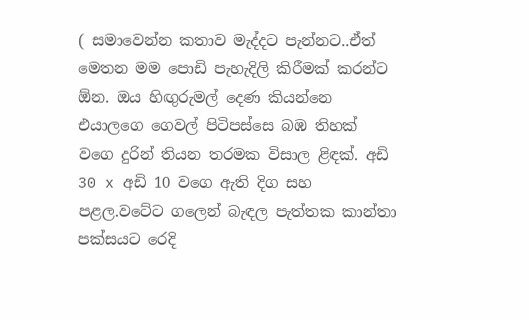( සමාවෙන්න කතාව මැද්දට පැන්නට..ඒත් මෙතන මම පොඩි පැහැදිලි කිරීමක් කරන්ට ඕන. ඔය හිඟුරුමල් දෙණ කියන්නෙ එයාලගෙ ගෙවල් පිටිපස්සෙ බඹ තිහක් වගෙ දුරින් තියන තරමක විසාල ළිඳක්. අඩි 30 x අඩි 10 වගෙ ඇති දිග සහ පළල.වටේට ගලෙන් බැඳල පැත්තක කාන්තා පක්සයට රෙදි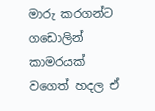මාරු කරගන්ට ගඩොලින් කාමරයක් වගෙත් හදල ඒ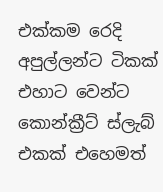එක්කම රෙදි අපුල්ලන්ට ටිකක් එහාට වෙන්ට කොන්ක්‍රීට් ස්ලැබ් එකක් එහෙමත්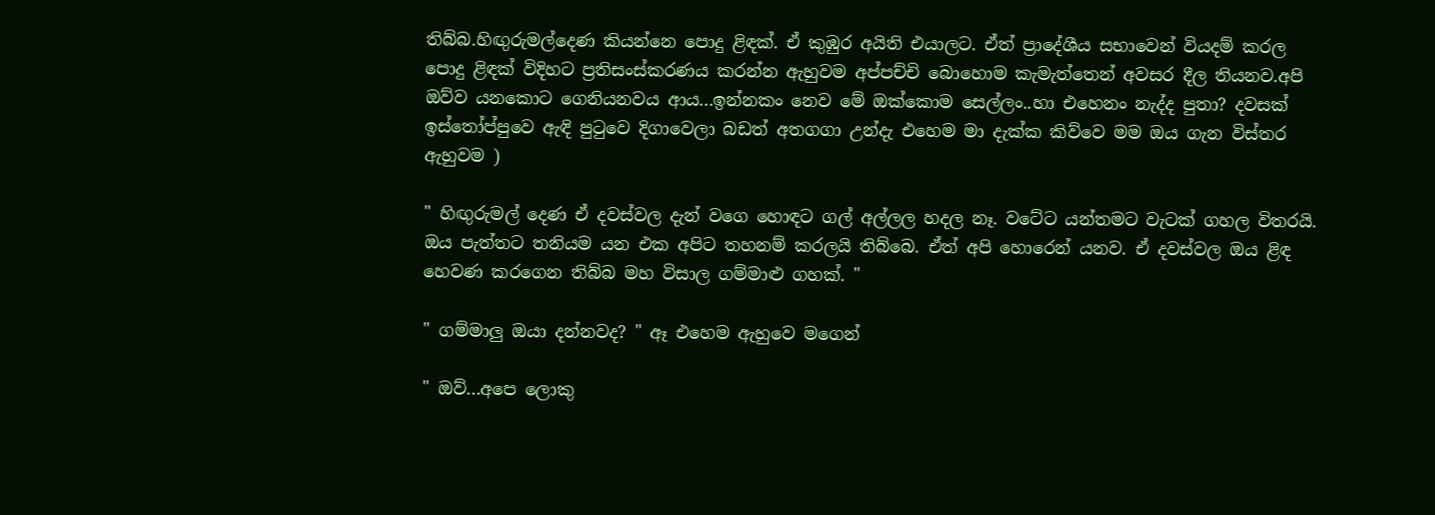තිබ්බ.හිඟුරුමල්දෙණ කියන්නෙ පොදු ළිඳක්. ඒ කුඹුර අයිති එයාලට. ඒත් ප්‍රාදේශීය සභාවෙන් වියදම් කරල පොදු ළිඳක් විදිහට ප්‍රතිසංස්කරණය කරන්න ඇහුවම අප්පච්චි බොහොම කැමැත්තෙන් අවසර දීල තියනව.අපි ඔව්ව යනකොට ගෙනියනවය ආය...ඉන්නකං නෙව මේ ඔක්කොම සෙල්ලං..හා එහෙනං නැද්ද පුතා? දවසක් ඉස්තෝප්පුවෙ ඇඳි පුටුවෙ දිගාවෙලා බඩත් අතගගා උන්දැ එහෙම මා දැක්ක කිව්වෙ මම ඔය ගැන විස්තර ඇහුවම )

" හිඟුරුමල් දෙණ ඒ දවස්වල දැන් වගෙ හොඳට ගල් අල්ලල හදල නෑ. වටේට යන්තමට වැටක් ගහල විතරයි. ඔය පැත්තට තනියම යන එක අපිට තහනම් කරලයි තිබ්බෙ. ඒත් අපි හොරෙන් යනව. ඒ දවස්වල ඔය ළිඳ හෙවණ කරගෙන තිබ්බ මහ විසාල ගම්මාළු ගහක්. "

" ගම්මාලු ඔයා දන්නවද? " ඈ එහෙම ඇහුවෙ මගෙන්

" ඔව්...අපෙ ලොකු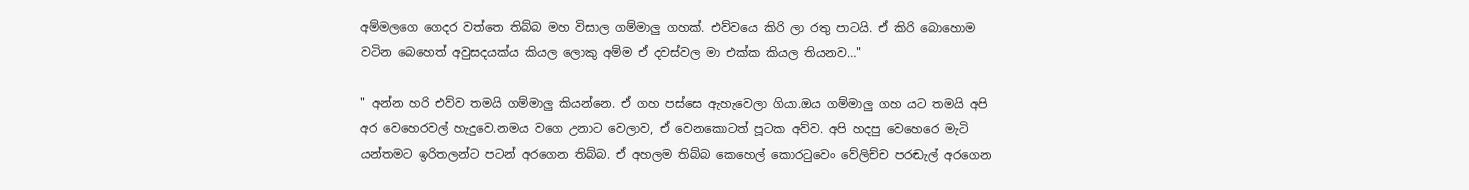අම්මලගෙ ගෙදර වත්තෙ තිබ්බ මහ විසාල ගම්මාලු ගහක්. එව්වයෙ කිරි ලා රතු පාටයි. ඒ කිරි බොහොම වටින බෙහෙත් අවුසදයක්ය කියල ලොකු අම්ම ඒ දවස්වල මා එක්ක කියල තියනව…"

" අන්න හරි එව්ව තමයි ගම්මාලු කියන්නෙ. ඒ ගහ පස්සෙ ඇහැවෙලා ගියා.ඔය ගම්මාලු ගහ යට තමයි අපි අර වෙහෙරවල් හැදුවෙ.නමය වගෙ උනාට වෙලාව, ඒ වෙනකොටත් පූටක අව්ව. අපි හදපු වෙහෙරෙ මැටි යන්තමට ඉරිතලන්ට පටන් අරගෙන තිබ්බ. ඒ අහලම තිබ්බ කෙහෙල් කොරටුවෙං වේලිච්ච පරඬැල් අරගෙන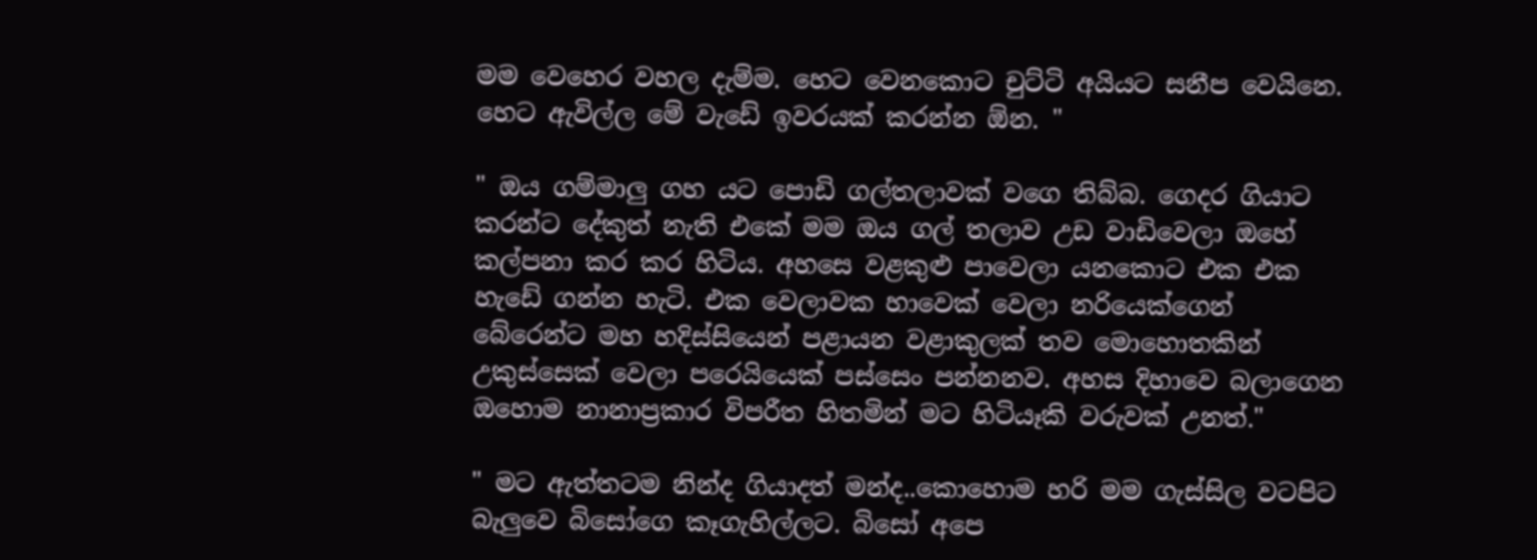මම වෙහෙර වහල දැම්ම. හෙට වෙනකොට චුට්ටි අයියට සනීප වෙයිනෙ. හෙට ඇවිල්ල මේ වැඩේ ඉවරයක් කරන්න ඕන. "

" ඔය ගම්මාලු ගහ යට පොඩි ගල්තලාවක් වගෙ තිබ්බ. ගෙදර ගියාට කරන්ට දේකුත් නැති එකේ මම ඔය ගල් තලාව උඩ වාඩිවෙලා ඔහේ කල්පනා කර කර හිටිය. අහසෙ වළකුළු පාවෙලා යනකොට එක එක හැඩේ ගන්න හැටි. එක වෙලාවක හාවෙක් වෙලා නරියෙක්ගෙන් බේරෙන්ට මහ හදිස්සියෙන් පළායන වළාකුලක් තව මොහොතකින් උකුස්සෙක් වෙලා පරෙයියෙක් පස්සෙං පන්නනව. අහස දිහාවෙ බලාගෙන ඔහොම නානාප්‍රකාර විපරීත හිතමින් මට හිටියෑකි වරුවක් උනත්."

" මට ඇත්තටම නින්ද ගියාදත් මන්ද..කොහොම හරි මම ගැස්සිල වටපිට බැලුවෙ බිසෝගෙ කෑගැහිල්ලට. බිසෝ අපෙ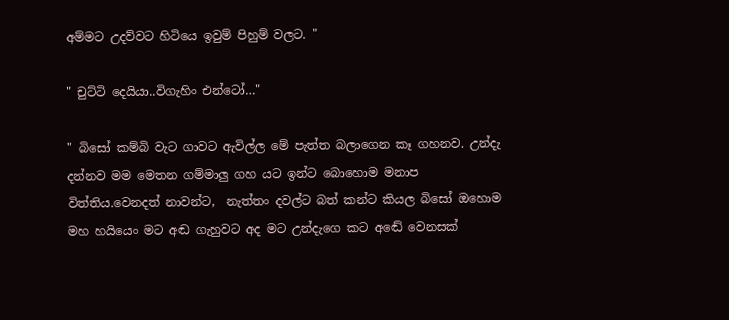අම්මට උදව්වට හිටියෙ ඉවුම් පිහුම් වලට. "

" චුට්ටි දෙයියා..විගැහිං එන්ටෝ…"

" බිසෝ කම්බි වැට ගාවට ඇවිල්ල මේ පැත්ත බලාගෙන කෑ ගහනව. උන්දැ දන්නව මම මෙතන ගම්මාලු ගහ යට ඉන්ට බොහොම මනාප විත්තිය.වෙනදත් නාවන්ට,  නැත්තං දවල්ට බත් කන්ට කියල බිසෝ ඔහොම මහ හයියෙං මට අඬ ගැහුවට අද මට උන්දැගෙ කට අඬේ වෙනසක්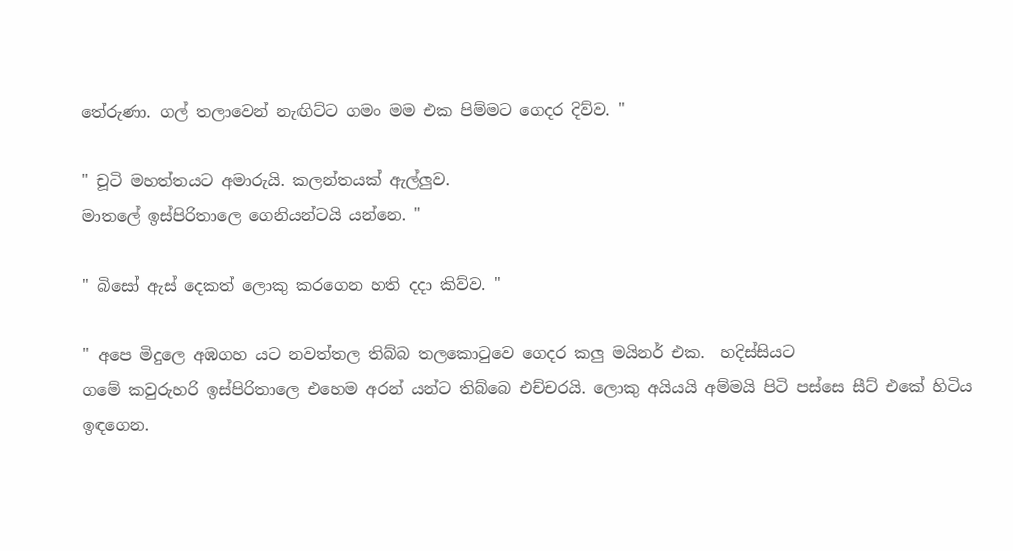තේරුණා. ගල් තලාවෙන් නැඟිට්ට ගමං මම එක පිම්මට ගෙදර දිව්ව. "

" චූටි මහත්තයට අමාරුයි. කලන්තයක් ඇල්ලුව.
මාතලේ ඉස්පිරිතාලෙ ගෙනියන්ටයි යන්නෙ. "

" බිසෝ ඇස් දෙකත් ලොකු කරගෙන හති දදා කිව්ව. "

" අපෙ මිදුලෙ අඹගහ යට නවත්තල තිබ්බ තලකොටුවෙ ගෙදර කලු මයිනර් එක.  හදිස්සියට
ගමේ කවුරුහරි ඉස්පිරිතාලෙ එහෙම අරන් යන්ට තිබ්බෙ එච්චරයි. ලොකු අයියයි අම්මයි පිටි පස්සෙ සීට් එකේ හිටිය ඉඳගෙන.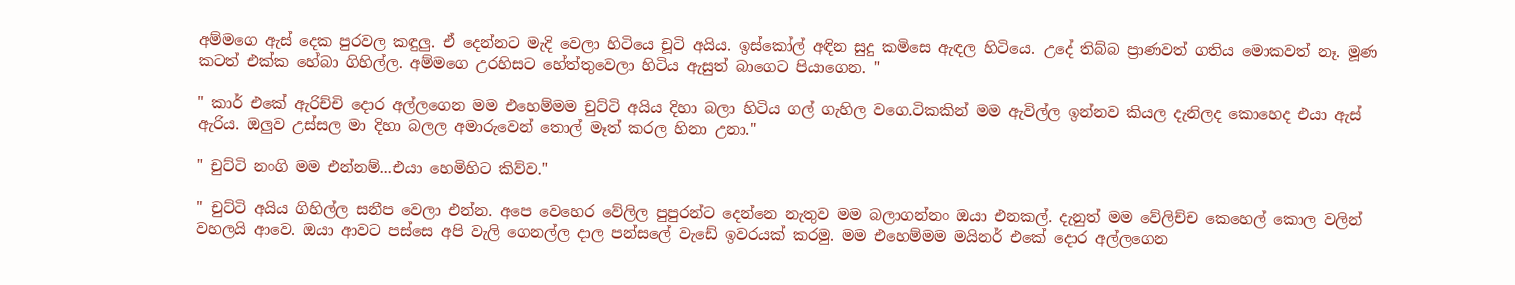අම්මගෙ ඇස් දෙක පුරවල කඳුලු. ඒ දෙන්නට මැදි වෙලා හිටියෙ චූටි අයිය. ඉස්කෝල් අඳින සුදු කමිසෙ ඇඳල හිටියෙ. උදේ තිබ්බ ප්‍රාණවත් ගතිය මොකවත් නෑ. මූණ කටත් එක්ක හේබා ගිහිල්ල. අම්මගෙ උරහිසට හේත්තුවෙලා හිටිය ඇසුත් බාගෙට පියාගෙන. "

" කාර් එකේ ඇරිච්චි දොර අල්ලගෙන මම එහෙම්මම චුට්ටි අයිය දිහා බලා හිටිය ගල් ගැහිල වගෙ.ටිකකින් මම ඇවිල්ල ඉන්නව කියල දැනිලද කොහෙද එයා ඇස් ඇරිය. ඔලුව උස්සල මා දිහා බලල අමාරුවෙන් තොල් මෑත් කරල හිනා උනා."

" චුට්ටි නංගි මම එන්නම්...එයා හෙමිහිට කිව්ව."

" චුට්ටි අයිය ගිහිල්ල සනීප වෙලා එන්න. අපෙ වෙහෙර වේලිල පුපුරන්ට දෙන්නෙ නැතුව මම බලාගන්නං ඔයා එනකල්. දැනුත් මම වේලිච්ච කෙහෙල් කොල වලින් වහලයි ආවෙ. ඔයා ආවට පස්සෙ අපි වැලි ගෙනල්ල දාල පන්සලේ වැඩේ ඉවරයක් කරමු. මම එහෙම්මම මයිනර් එකේ දොර අල්ලගෙන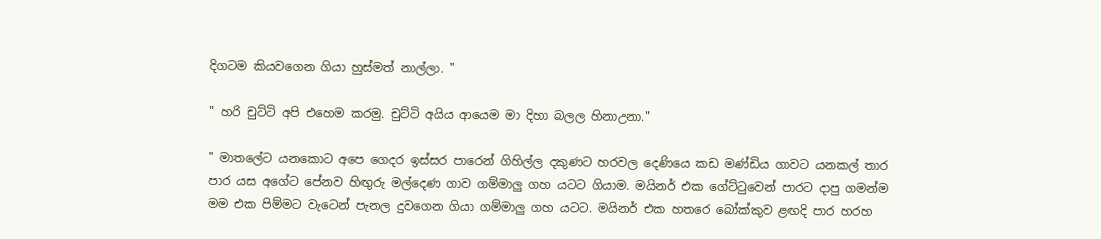දිගටම කියවගෙන ගියා හුස්මත් නාල්ලා. "

" හරි චුට්ටි අපි එහෙම කරමු. චුට්ටි අයිය ආයෙම මා දිහා බලල හිනාඋනා."

" මාතලේට යනකොට අපෙ ගෙදර ඉස්සර පාරෙන් ගිහිල්ල දකුණට හරවල දෙණියෙ කඩ මණ්ඩිය ගාවට යනකල් තාර පාර යස අගේට පේනව හිඟුරු මල්දෙණ ගාව ගම්මාලු ගහ යටට ගියාම. මයිනර් එක ගේට්ටුවෙන් පාරට දාපු ගමන්ම මම එක පිම්මට වැටෙන් පැනල දුවගෙන ගියා ගම්මාලු ගහ යටට. මයිනර් එක හතරෙ බෝක්කුව ළඟදි පාර හරහ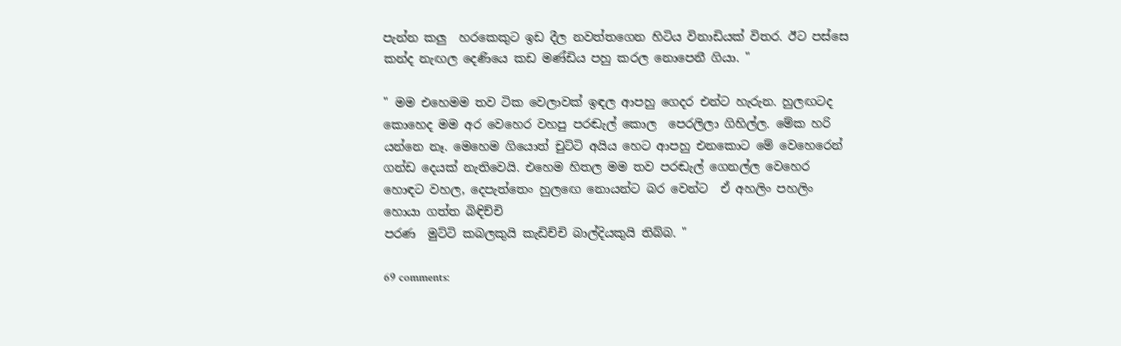පැන්න කලු  හරකෙකුට ඉඩ දීල නවත්තගෙන හිටිය විනාඩියක් විතර. ඊට පස්සෙ කන්ද නැඟල දෙණියෙ කඩ මණ්ඩිය පහු කරල නොපෙනී ගියා. "

" මම එහෙමම තව ටික වෙලාවක් ඉඳල ආපහු ගෙදර එන්ට හැරුන. හුලඟටද කොහෙද මම අර වෙහෙර වහපු පරඬැල් කොල  පෙරලිලා ගිහිල්ල. මේක හරි යන්නෙ නෑ. මෙහෙම ගියොත් චුට්ටි අයිය හෙට ආපහු එනකොට මේ වෙහෙරෙන් ගන්ඩ දෙයක් නැතිවෙයි. එහෙම හිතල මම තව පරඬැල් ගෙනල්ල වෙහෙර හොඳට වහල, දෙපැත්තෙං හුලඟෙ නොයන්ට බර වෙන්ට  ඒ අහලිං පහලිං හොයා ගත්ත බිඳිච්චි
පරණ  මුට්ටි කබලකුයි කැඩිච්චි බාල්දියකුයි තිබ්බ. "

69 comments: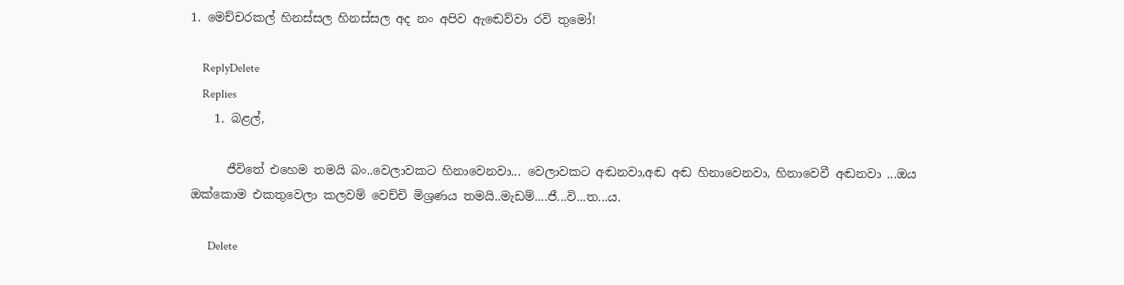1. මෙච්චරකල් හිනස්සල හිනස්සල අද නං අපිව ඇඬෙව්වා රවි තුමෝ!

    ReplyDelete
    Replies
    1. බළල්,

      ජීවිතේ එහෙම තමයි බං..වෙලාවකට හිනාවෙනවා... වෙලාවකට අඬනවා,අඬ අඬ හිනාවෙනවා, හිනාවෙවී අඬනවා ...ඔය ඔක්කොම එකතුවෙලා කලවම් වෙච්චි මිශ්‍රණය තමයි..මැඩම්....ජී...වි...ත...ය.

      Delete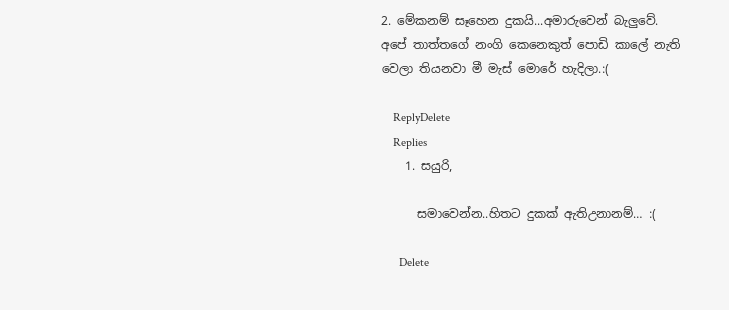2. මේකනම් සෑහෙන දුකයි...අමාරුවෙන් බැලුවේ. අපේ තාත්තගේ නංගි කෙනෙකුත් පොඩි කාලේ නැති වෙලා තියනවා මී මැස් මොරේ හැදිලා.:(

    ReplyDelete
    Replies
    1. සයුරි,

      සමාවෙන්න..හිතට දුකක් ඇතිඋනානම්… :(

      Delete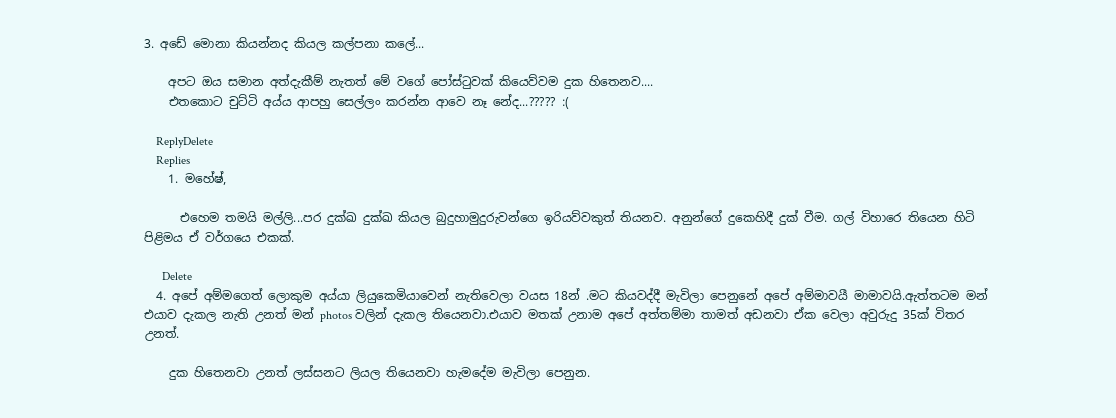3. අඩේ මොනා කියන්නද කියල කල්පනා කලේ...

    අපට ඔය සමාන අත්දැකීම් නැතත් මේ වගේ පෝස්ටුවක් කියෙව්වම දුක හිතෙනව....
    එතකොට චුට්ටි අය්ය ආපහු සෙල්ලං කරන්න ආවෙ නෑ නේද...????? :(

    ReplyDelete
    Replies
    1. මහේෂ්,

      එහෙම තමයි මල්ලි...පර දුක්ඛ දුක්ඛ කියල බුදුහාමුදුරුවන්ගෙ ඉරියව්වකුත් තියනව. අනුන්ගේ දුකෙහිදී දුක් වීම. ගල් විහාරෙ තියෙන හිටි පිළිමය ඒ වර්ගයෙ එකක්.

      Delete
  4. අපේ අම්මගෙත් ලොකුම අය්යා ලියුකෙමියාවෙන් නැතිවෙලා වයස 18න් .මට කියවද්දී මැවිලා පෙනුනේ අපේ අම්මාවයී මාමාවයි.ඇත්තටම මන් එයාව දැකල නැති උනත් මන් photos වලින් දැකල තියෙනවා.එයාව මතක් උනාම අපේ අත්තම්මා තාමත් අඩනවා ඒක වෙලා අවුරුදු 35ක් විතර උනත්.

    දුක හිතෙනවා උනත් ලස්සනට ලියල තියෙනවා හැමදේම මැවිලා පෙනුන.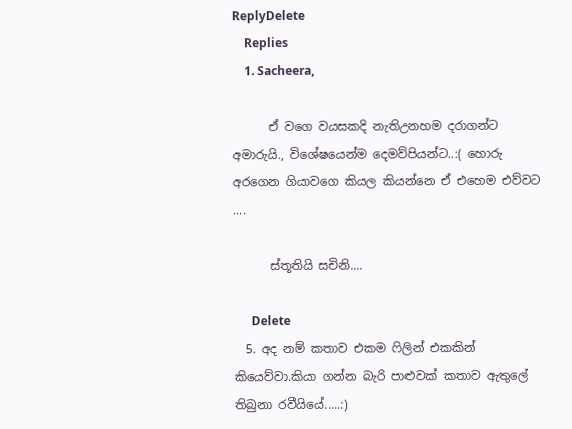ReplyDelete
    Replies
    1. Sacheera,

      ඒ වගෙ වයසකදි නැතිඋනහම දරාගන්ට අමාරුයි., විශේෂයෙන්ම දෙමව්පියන්ට..:( හොරු අරගෙන ගියාවගෙ කියල කියන්නෙ ඒ එහෙම එව්වට ....

      ස්තූතියි සචිනි....

      Delete
  5. අද නම් කතාව එකම ෆිලින් එකකින් කියෙව්වා.කියා ගන්න බැරි පාළුවක් කතාව ඇතුලේ තිබුනා රවීයියේ.....:)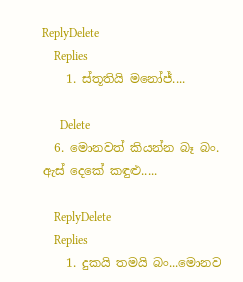ReplyDelete
    Replies
    1. ස්තූතියි මනෝජ්....

      Delete
  6. මොනවත් කියන්න බෑ බං. ඇස් දෙකේ කඳුළු.....

    ReplyDelete
    Replies
    1. දුකයි තමයි බං...මොනව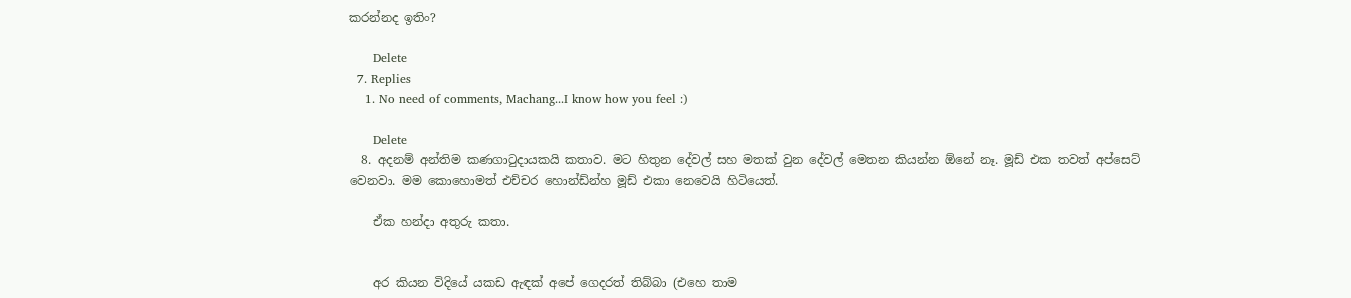කරන්නද ඉතිං?

      Delete
  7. Replies
    1. No need of comments, Machang...I know how you feel :)

      Delete
  8. අදනම් අන්තිම කණගා‍ටුදායකයි කතාව. මට හිතුන දේවල් සහ මතක් වුන දේවල් මෙතන කියන්න ඕනේ නෑ. මූඩ් එක තවත් අප්සෙට් වෙනවා. මම කොහොමත් එච්චර හොන්ඩ්න්හ මූඩ් එකා නෙවෙයි හිටියෙත්.

    ඒක හන්දා අතුරු කතා.


    අර කියන විදියේ යකඩ ඇඳක් අපේ ගෙදරත් තිබ්බා (එහෙ තාම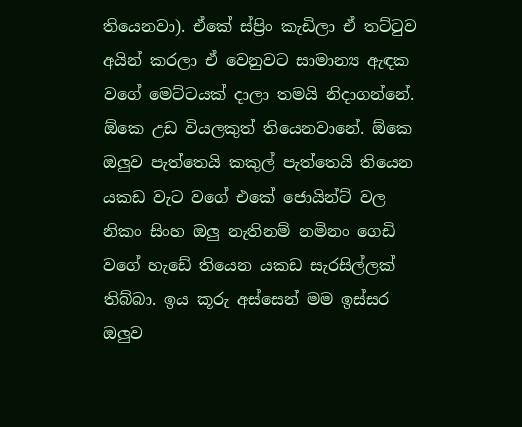තියෙනවා). ඒකේ ස්ප්‍රිං කැඩිලා ඒ තට්‍ටුව අයින් කරලා ඒ වෙනුවට සාමාන්‍ය ඇඳක වගේ මෙට්ටයක් දාලා තමයි නිදාගන්නේ. ඕකෙ උඩ වියලකුත් තියෙනවානේ. ඕකෙ ඔලුව පැත්තෙයි කකුල් පැත්තෙයි තියෙන යකඩ වැට වගේ එකේ ජොයින්ට් වල නිකං සිංහ ඔලු නැතිනම් නමිනං ගෙඩි වගේ හැඩේ තියෙන යකඩ සැරසිල්ලක් තිබ්බා. ඉය කූරු අස්සෙන් මම ඉස්සර ඔලුව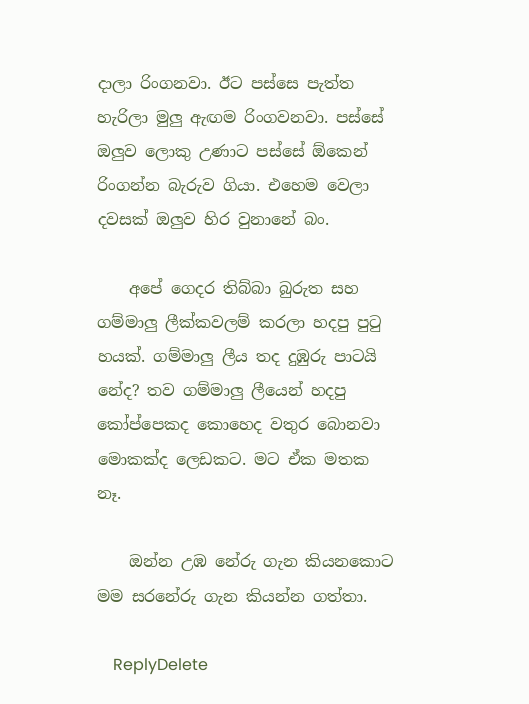දාලා රිංගනවා. ඊට පස්සෙ පැත්ත හැරිලා මුලු ඇඟම රිංගවනවා. පස්සේ ඔලුව ලොකු උණාට පස්සේ ඕකෙන් රිංගන්න බැරුව ගියා. එහෙම වෙලා දවසක් ඔලුව හිර වුනානේ බං.

    අපේ ගෙදර තිබ්බා බුරුත සහ ගම්මාලු ලීක්කවලම් කරලා හදපු පු‍ටු හයක්. ගම්මාලු ලීය තද දුඹුරු පාටයි නේද? තව ගම්මාලු ලීයෙන් හදපු කෝප්පෙකද කොහෙද වතුර බොනවා මොකක්ද ලෙඩකට. මට ඒක මතක නෑ.

    ඔන්න උඹ නේරු ගැන කියනකොට මම සරනේරු ගැන කියන්න ගත්තා.

    ReplyDelete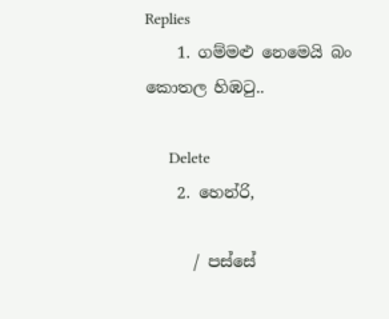Replies
    1. ගම්මළු නෙමෙයි බං කොතල හිඹටු..

      Delete
    2. හෙන්රි,

      / පස්සේ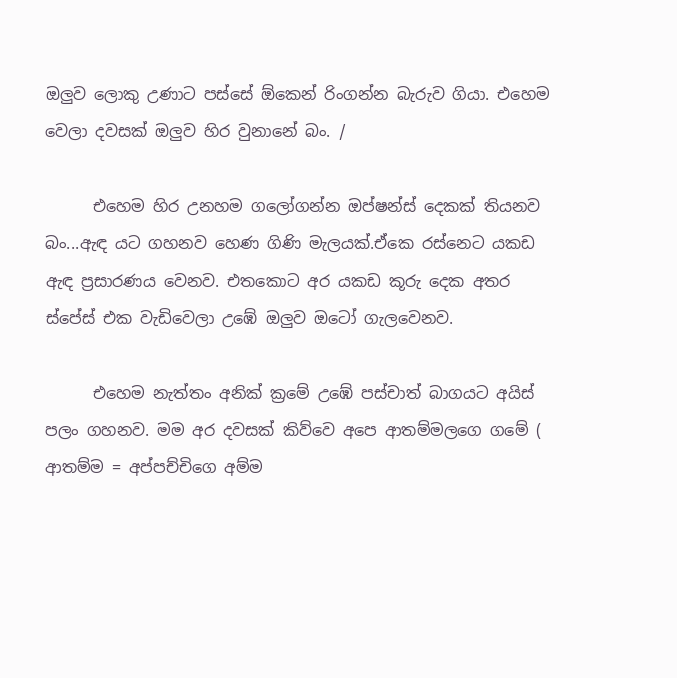ඔලුව ලොකු උණාට පස්සේ ඕකෙන් රිංගන්න බැරුව ගියා. එහෙම වෙලා දවසක් ඔලුව හිර වුනානේ බං. /

      එහෙම හිර උනහම ගලෝගන්න ඔප්ෂන්ස් දෙකක් තියනව බං...ඇඳ යට ගහනව හෙණ ගිණි මැලයක්.ඒකෙ රස්නෙට යකඩ ඇඳ ප්‍රසාරණය වෙනව. එතකොට අර යකඩ කූරු දෙක අතර ස්පේස් එක වැඩිවෙලා උඹේ ඔලුව ඔටෝ ගැලවෙනව.

      එහෙම නැත්තං අනික් ක්‍රමේ උඹේ පස්චාත් බාගයට අයිස් පලං ගහනව. මම අර දවසක් කිව්වෙ අපෙ ආතම්මලගෙ ගමේ ( ආතම්ම = අප්පච්චිගෙ අම්ම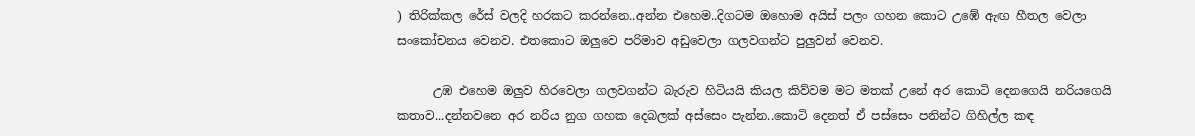) තිරික්කල රේස් වලදි හරකට කරන්නෙ..අන්න එහෙම..දිගටම ඔහොම අයිස් පලං ගහන කොට උඹේ ඇඟ හීතල වෙලා සංකෝචනය වෙනව. එතකොට ඔලුවෙ පරිමාව අඩුවෙලා ගලවගන්ට පුලුවන් වෙනව.

      උඹ එහෙම ඔලුව හිරවෙලා ගලවගන්ට බැරුව හිටියයි කියල කිව්වම මට මතක් උනේ අර කොටි දෙනගෙයි නරියගෙයි කතාව...දන්නවනෙ අර නරිය නුග ගහක දෙබලක් අස්සෙං පැන්න..කොටි දෙනත් ඒ පස්සෙං පනින්ට ගිහිල්ල කඳ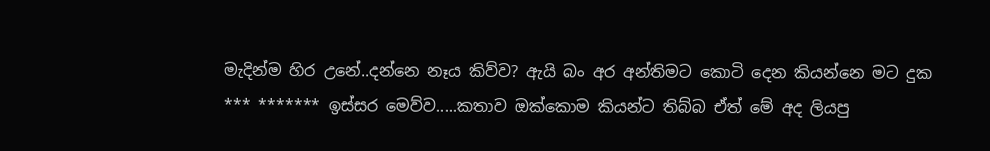මැදින්ම හිර උනේ..දන්නෙ නෑය කිව්ව? ඇයි බං අර අන්තිමට කොටි දෙන කියන්නෙ මට දුක *** ******* ඉස්සර මෙව්ව.....කතාව ඔක්කොම කියන්ට තිබ්බ ඒත් මේ අද ලියපු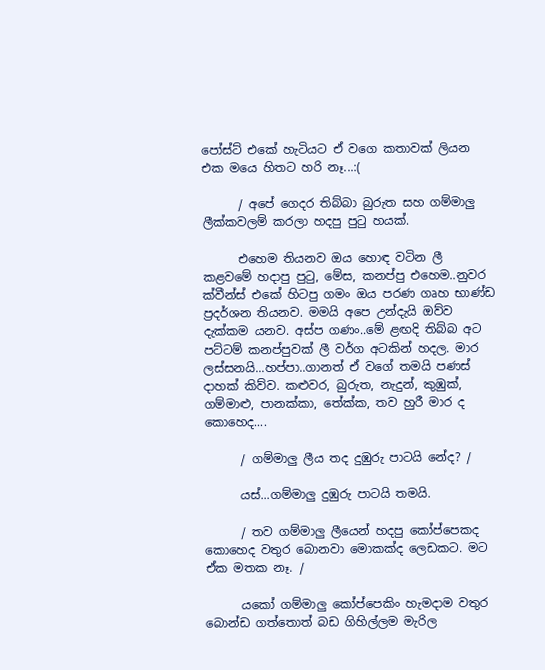පෝස්ට් එකේ හැටියට ඒ වගෙ කතාවක් ලියන එක මයෙ හිතට හරි නෑ...:(

      / අපේ ගෙදර තිබ්බා බුරුත සහ ගම්මාලු ලීක්කවලම් කරලා හදපු පු‍ටු හයක්.

      එහෙම තියනව ඔය හොඳ වටින ලී කළවමේ හදාපු පුටු, මේස, කනප්පු එහෙම..නුවර ක්වීන්ස් එකේ හිටපු ගමං ඔය පරණ ගෘහ භාණ්ඩ ප්‍රදර්ශන තියනව. මමයි අපෙ උන්දැයි ඔව්ව දැක්කම යනව. අස්ප ගණං..මේ ළඟදි තිබ්බ අට පට්ටම් කනප්පුවක් ලී වර්ග අටකින් හදල. මාර ලස්සනයි...හප්පා..ගානත් ඒ වගේ තමයි පණස් දාහක් කිව්ව. කළුවර, බුරුත, නැදුන්, කුඹුක්, ගම්මාළු, පානක්කා, තේක්ක, තව හුරී මාර ද කොහෙද....

      / ගම්මාලු ලීය තද දුඹුරු පාටයි නේද? /

      යස්...ගම්මාලු දුඹුරු පාටයි තමයි.

      / තව ගම්මාලු ලීයෙන් හදපු කෝප්පෙකද කොහෙද වතුර බොනවා මොකක්ද ලෙඩකට. මට ඒක මතක නෑ. /

      යකෝ ගම්මාලු කෝප්පෙකිං හැමදාම වතුර බොන්ඩ ගත්තොත් බඩ ගිහිල්ලම මැරිල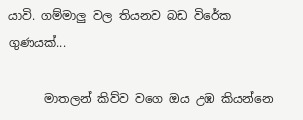යාවි. ගම්මාලු වල තියනව බඩ විරේක ගුණයක්...

      මාතලන් කිව්ව වගෙ ඔය උඹ කියන්නෙ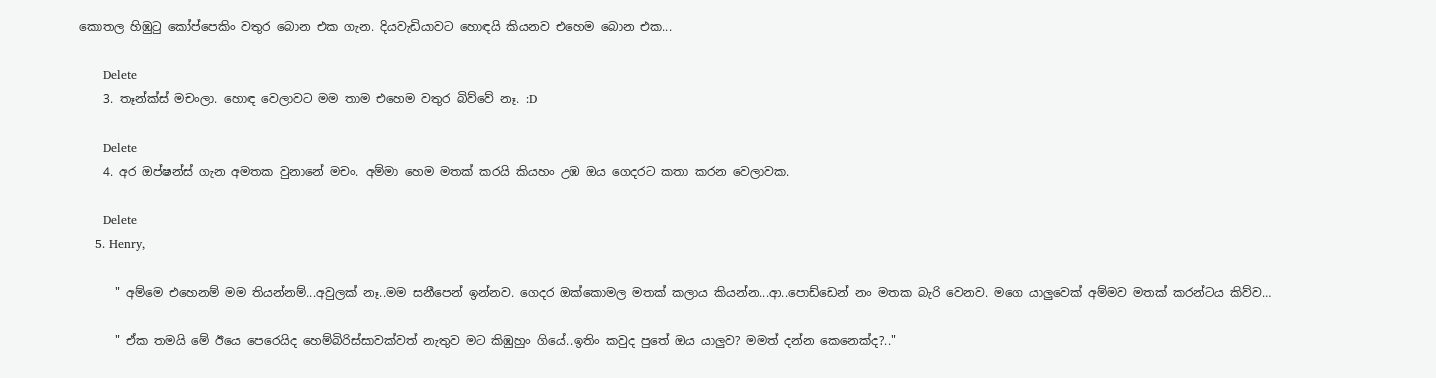කොතල හිඹුටු කෝප්පෙකිං වතුර බොන එක ගැන. දියවැඩියාවට හොඳයි කියනව එහෙම බොන එක...

      Delete
    3. තෑන්ක්ස් මචංලා. හොඳ වෙලාවට මම තාම එහෙම වතුර බිව්වේ නෑ. :D

      Delete
    4. අර ඔප්ෂන්ස් ගැන අමතක වුනානේ මචං. අම්මා හෙම මතක් කරයි කියහං උඹ ඔය ගෙදරට කතා කරන වෙලාවක.

      Delete
    5. Henry,

      " අම්මෙ එහෙනම් මම තියන්නම්...අවුලක් නෑ..මම සනීපෙන් ඉන්නව. ගෙදර ඔක්කොමල මතක් කලාය කියන්න...ආ..පොඩ්ඩෙන් නං මතක බැරි වෙනව. මගෙ යාලුවෙක් අම්මව මතක් කරන්ටය කිව්ව…

      " ඒක තමයි මේ ඊයෙ පෙරෙයිද හෙම්බිරිස්සාවක්වත් නැතුව මට කිඹුහුං ගියේ..ඉතිං කවුද පුතේ ඔය යාලුව? මමත් දන්න කෙනෙක්ද?.."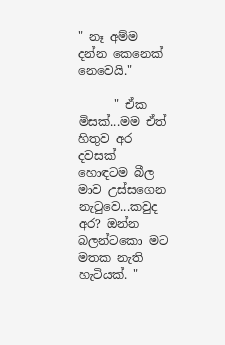" නෑ අම්ම දන්න කෙනෙක් නෙවෙයි."

      " ඒක මිසක්...මම ඒත් හිතුව අර දවසක් හොඳටම බීල මාව උස්සගෙන නැටුවෙ...කවුද අර? ඔන්න බලන්ටකො මට මතක නැති හැටියක්. "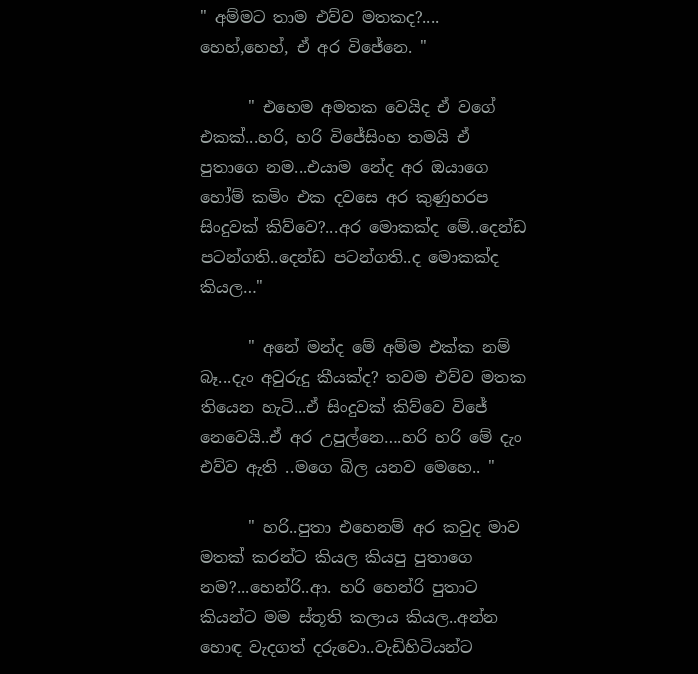" අම්මට තාම එව්ව මතකද?.... හෙහ්,හෙහ්, ඒ අර විජේනෙ. "

      " එහෙම අමතක වෙයිද ඒ වගේ එකක්...හරි, හරි විජේසිංහ තමයි ඒ පුතාගෙ නම...එයාම නේද අර ඔයාගෙ හෝම් කමිං එක දවසෙ අර කුණුහරප සිංදුවක් කිව්වෙ?...අර මොකක්ද මේ..දෙන්ඩ පටන්ගති..දෙන්ඩ පටන්ගති..ද මොකක්ද කියල…"

      " අනේ මන්ද මේ අම්ම එක්ක නම් බෑ...දැං අවුරුදු කීයක්ද? තවම එව්ව මතක තියෙන හැටි...ඒ සිංදුවක් කිව්වෙ විජේ නෙවෙයි..ඒ අර උපුල්නෙ….හරි හරි මේ දැං එව්ව ඇති ..මගෙ බිල යනව මෙහෙ.. "

      " හරි..පුතා එහෙනම් අර කවුද මාව මතක් කරන්ට කියල කියපු පුතාගෙ නම?...හෙන්රි..ආ. හරි හෙන්රි පුතාට කියන්ට මම ස්තූති කලාය කියල..අන්න හොඳ වැදගත් දරුවො..වැඩිහිටියන්ට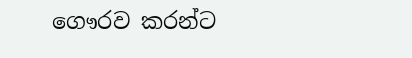ගෞරව කරන්ට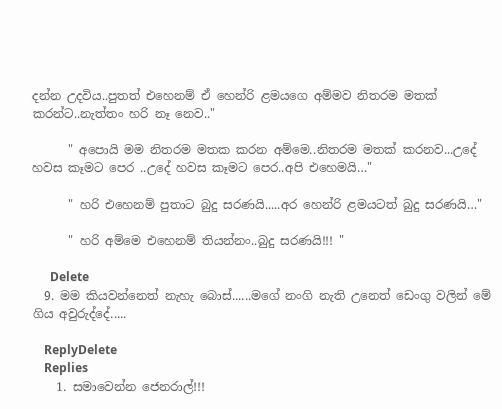දන්න උදවිය..පුතත් එහෙනම් ඒ හෙන්රි ළමයගෙ අම්මව නිතරම මතක් කරන්ට..නැත්තං හරි නෑ නෙව.."

      " අපොයි මම නිතරම මතක කරන අම්මෙ..නිතරම මතක් කරනව...උදේ හවස කෑමට පෙර ..උදේ හවස කෑමට පෙර..අපි එහෙමයි…"

      " හරි එහෙනම් පුතාට බුදු සරණයි.....අර හෙන්රි ළමයටත් බුදු සරණයි…"

      " හරි අම්මෙ එහෙනම් තියන්නං..බුදු සරණයි!!! "

      Delete
  9. මම කියවන්නෙත් නැහැ බොස්......මගේ නංගි නැති උනෙත් ඩෙංගු වලින් මේ ගිය අවුරුද්දේ.....

    ReplyDelete
    Replies
    1. සමාවෙන්න ජෙනරාල්!!!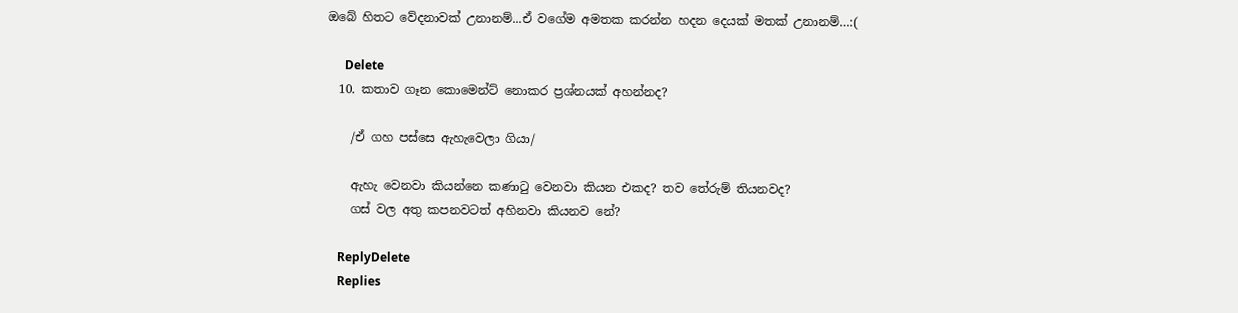ඔබේ හිතට වේදනාවක් උනානම්...ඒ වගේම අමතක කරන්න හදන දෙයක් මතක් උනානම්…:(

      Delete
  10. කතාව ගෑන කොමෙන්ට් නොකර ප්‍රශ්නයක් අහන්නද?

    /ඒ ගහ පස්සෙ ඇහැවෙලා ගියා/

    ඇහැ වෙනවා කියන්නෙ කණාටු වෙනවා කියන එකද? තව තේරුම් තියනවද?
    ගස් වල අතු කපනවටත් අහිනවා කියනව නේ?

    ReplyDelete
    Replies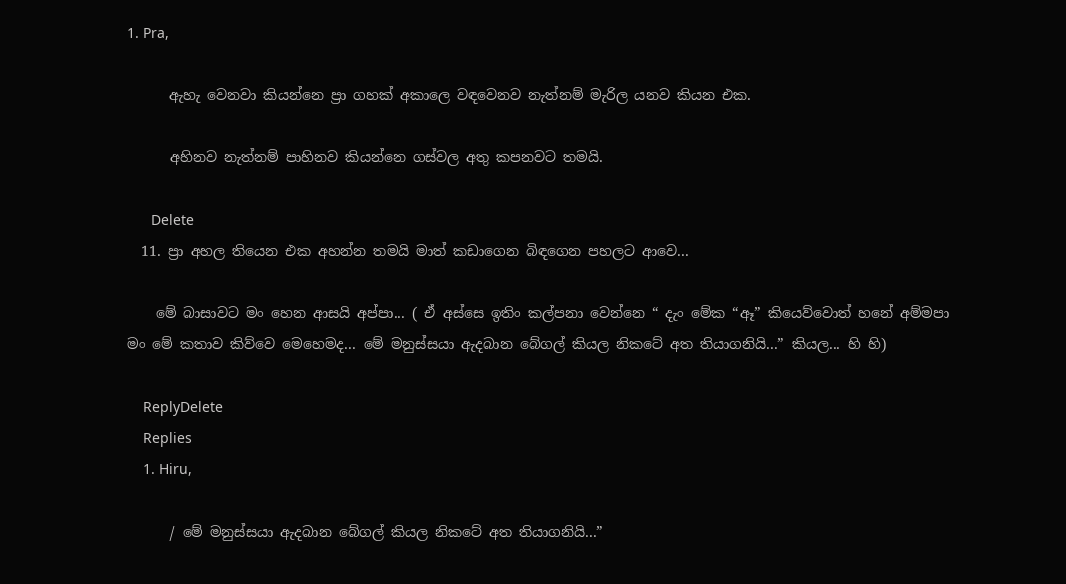1. Pra,

      ඇහැ වෙනවා කියන්නෙ ප්‍රා ගහක් අකාලෙ වඳවෙනව නැත්නම් මැරිල යනව කියන එක.

      අහිනව නැත්නම් පාහිනව කියන්නෙ ගස්වල අතු කපනවට තමයි.

      Delete
  11. ප්‍රා අහල තියෙන එක අහන්න තමයි මාත් කඩාගෙන බිඳගෙන පහලට ආවෙ...

    මේ බාසාවට මං හෙන ආසයි අප්පා... ( ඒ අස්සෙ ඉතිං කල්පනා වෙන්නෙ “ දැං මේක “ඈ” කියෙව්වොත් හනේ අම්මපා මං මේ කතාව කිව්වෙ මෙහෙමද... මේ මනුස්සයා ඇදබාන බේගල් කියල නිකටේ අත තියාගනියි...” කියල... හි හි)

    ReplyDelete
    Replies
    1. Hiru,

      / මේ මනුස්සයා ඇදබාන බේගල් කියල නිකටේ අත තියාගනියි...”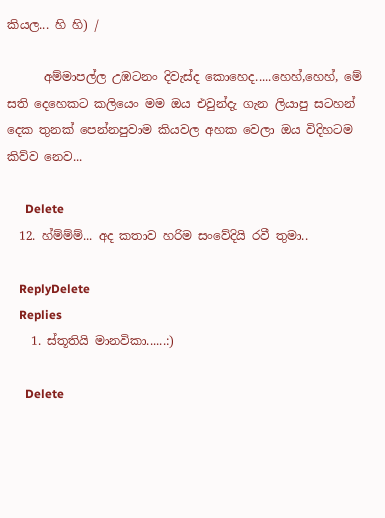කියල... හි හි) /

      අම්මාපල්ල උඹටනං දිවැස්ද කොහෙද.....හෙහ්,හෙහ්, මේ සති දෙහෙකට කලියෙං මම ඔය එවුන්දැ ගැන ලියාපු සටහන් දෙක තුනක් පෙන්නපුවාම කියවල අහක වෙලා ඔය විදිහටම කිව්ව නෙව...

      Delete
  12. හ්ම්ම්ම්... අද කතාව හරිම සංවේදියි රවී තුමා..

    ReplyDelete
    Replies
    1. ස්තූතියි මානවිකා......:)

      Delete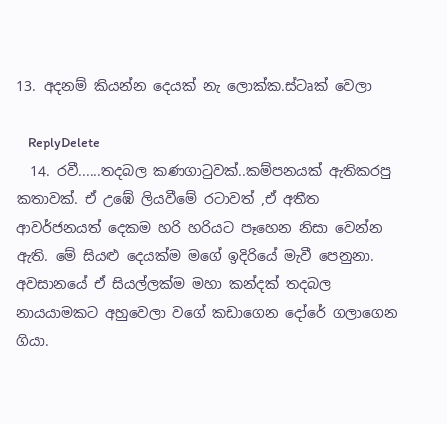13. අදනම් කියන්න දෙයක් නැ ලොක්ක.ස්ටෘක් වෙලා

    ReplyDelete
  14. රවී......තදබල කණගාටුවක්..කම්පනයක් ඇතිකරපු කතාවක්. ඒ උඹේ ලියවීමේ රටාවත් ,ඒ අතීත ආවර්ජනයත් දෙකම හරි හරියට පෑහෙන නිසා වෙන්න ඇති. මේ සියළු දෙයක්ම මගේ ඉදිරියේ මැවී පෙනුනා. අවසානයේ ඒ සියල්ලක්ම මහා කන්දක් තදබල නායයාමකට අහුවෙලා වගේ කඩාගෙන දෝරේ ගලාගෙන ගියා.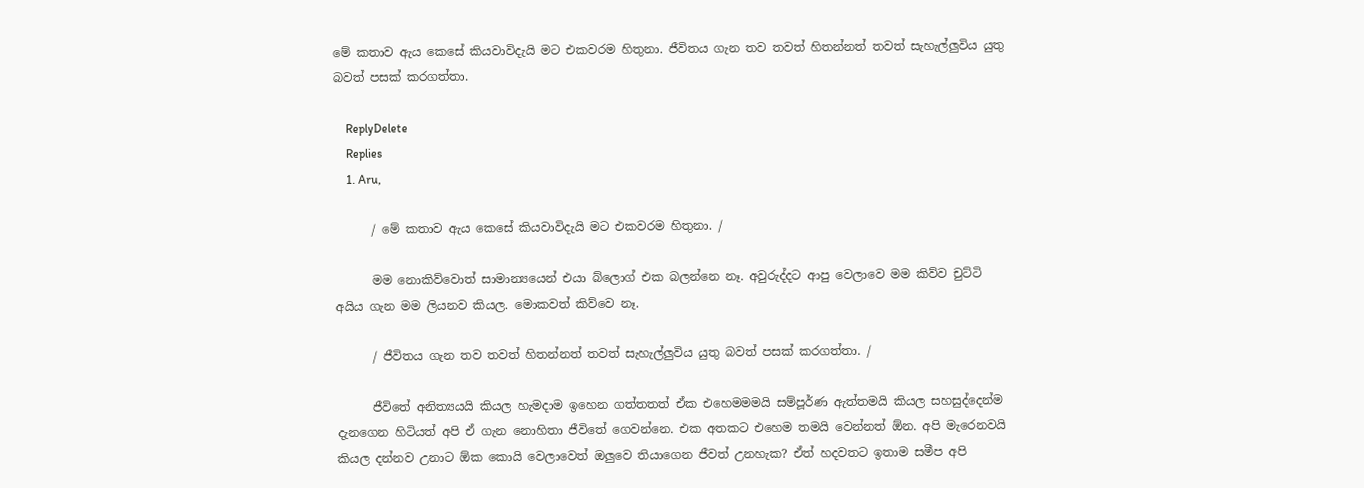මේ කතාව ඇය කෙසේ කියවාවිදැයි මට එකවරම හිතුනා. ජීවිතය ගැන තව තවත් හිතන්නත් තවත් සැහැල්ලුවිය යුතු බවත් පසක් කරගත්තා.

    ReplyDelete
    Replies
    1. Aru,

      / මේ කතාව ඇය කෙසේ කියවාවිදැයි මට එකවරම හිතුනා. /

      මම නොකිව්වොත් සාමාන්‍යයෙන් එයා බ්ලොග් එක බලන්නෙ නෑ. අවුරුද්දට ආපු වෙලාවෙ මම කිව්ව චුට්ටි අයිය ගැන මම ලියනව කියල. මොකවත් කිව්වෙ නෑ.

      / ජීවිතය ගැන තව තවත් හිතන්නත් තවත් සැහැල්ලුවිය යුතු බවත් පසක් කරගත්තා. /

      ජීවිතේ අනිත්‍යයයි කියල හැමදාම ඉහෙන ගත්තතත් ඒක එහෙමමමයි සම්පූර්ණ ඇත්තමයි කියල සහසුද්දෙන්ම දැනගෙන හිටියත් අපි ඒ ගැන නොහිතා ජීවිතේ ගෙවන්නෙ. එක අතකට එහෙම තමයි වෙන්නත් ඕන. අපි මැරෙනවයි කියල දන්නව උනාට ඕක කොයි වෙලාවෙත් ඔලුවෙ තියාගෙන ජීවත් උනහැක? ඒත් හදවතට ඉතාම සමීප අපි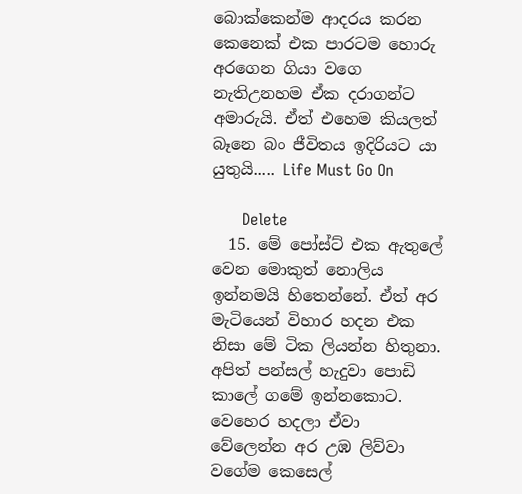බොක්කෙන්ම ආදරය කරන කෙනෙක් එක පාරටම හොරු අරගෙන ගියා වගෙ නැතිඋනහම ඒක දරාගන්ට අමාරුයි. ඒත් එහෙම කියලත් බෑනෙ බං ජීවිතය ඉදිරියට යා යුතුයි..... Life Must Go On

      Delete
  15. මේ පෝස්ට් එක ඇතුලේ වෙන මොකුත් නොලිය ඉන්නමයි හිතෙන්නේ. ඒත් අර මැටියෙන් විහාර හදන එක නිසා මේ ටික ලියන්න හිතුනා. අපිත් පන්සල් හැදුවා පොඩි කාලේ ගමේ ඉන්නකොට. වෙහෙර හදලා ඒවා වේලෙන්න අර උඹ ලිව්වා වගේම කෙසෙල්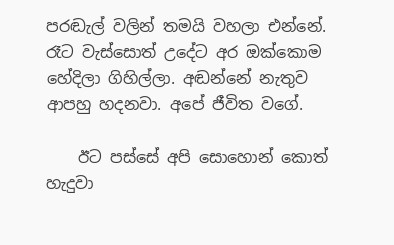පරඬැල් වලින් තමයි වහලා එන්නේ. රෑට වැස්සොත් උදේට අර ඔක්කොම හේදිලා ගිහිල්ලා. අඬන්නේ නැතුව ආපහු හදනවා. අපේ ජීවිත වගේ.

    ඊට පස්සේ අපි සොහොන් කොත් හැදුවා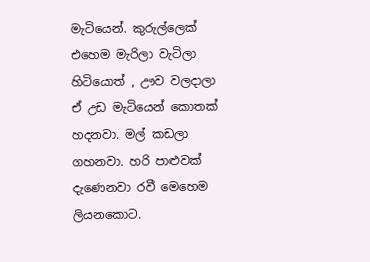මැටියෙන්. කුරුල්ලෙක් එහෙම මැරිලා වැටිලා හිටියොත් , ඌව වලදාලා ඒ උඩ මැටියෙන් කොතක් හදනවා. මල් කඩලා ගහනවා. හරි පාළුවක් දැණෙනවා රවී මෙහෙම ලියනකොට.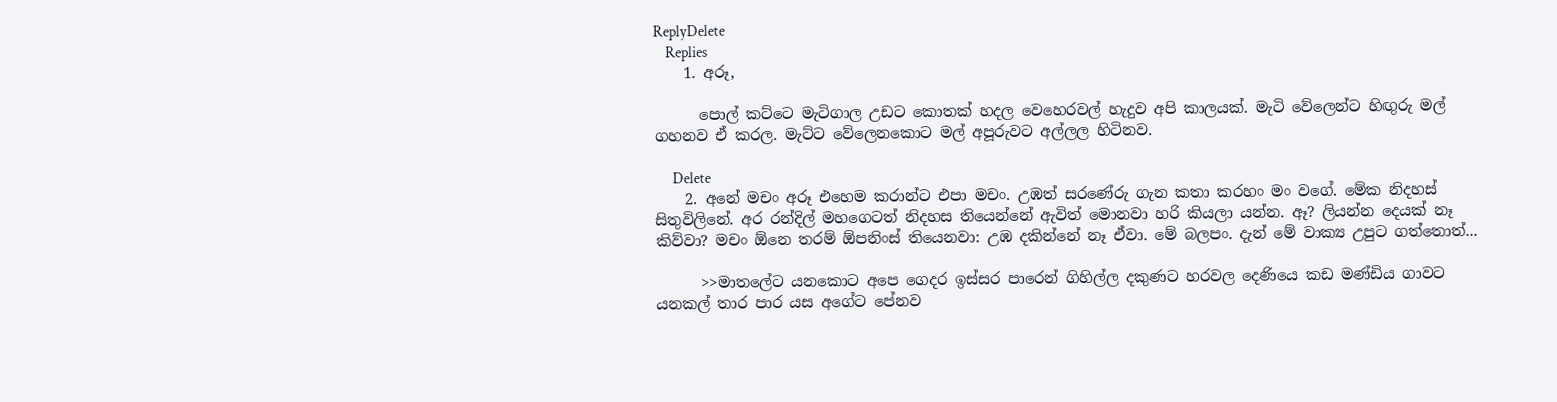ReplyDelete
    Replies
    1. අරූ,

      පොල් කට්ටෙ මැටිගාල උඩට කොතක් හදල වෙහෙරවල් හැදුව අපි කාලයක්. මැටි වේලෙන්ට හිඟුරු මල් ගහනව ඒ කරල. මැට්ට වේලෙනකොට මල් අපූරුවට අල්ලල හිටිනව.

      Delete
    2. අනේ මචං අරූ එහෙම කරාන්ට එපා මචං. උඹත් සරණේරු ගැන කතා කරහං මං වගේ. මේක නිදහස් සිතුවිලිනේ. අර රන්දිල් මහගෙටත් නිදහස තියෙන්නේ ඇවිත් මොනවා හරි කියලා යන්න. ඈ? ලියන්න දෙයක් නෑ කිව්වා? මචං ඕනෙ තරම් ඕපනිංස් තියෙනවා: උඹ දකින්නේ නෑ ඒවා. මේ බලපං. දැන් මේ වාක්‍ය උපුට ගත්තොත්...

      >>මාතලේට යනකොට අපෙ ගෙදර ඉස්සර පාරෙන් ගිහිල්ල දකුණට හරවල දෙණියෙ කඩ මණ්ඩිය ගාවට යනකල් තාර පාර යස අගේට පේනව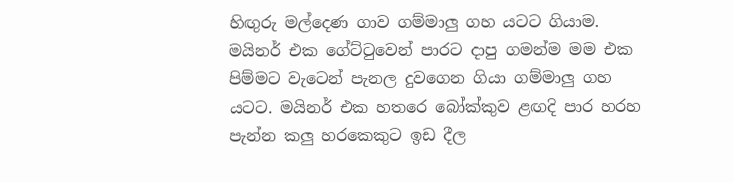හිඟුරු මල්දෙණ ගාව ගම්මාලු ගහ යටට ගියාම. මයිනර් එක ගේට්ටුවෙන් පාරට දාපු ගමන්ම මම එක පිම්මට වැටෙන් පැනල දුවගෙන ගියා ගම්මාලු ගහ යටට. මයිනර් එක හතරෙ බෝක්කුව ළඟදි පාර හරහ පැන්න කලු හරකෙකුට ඉඩ දීල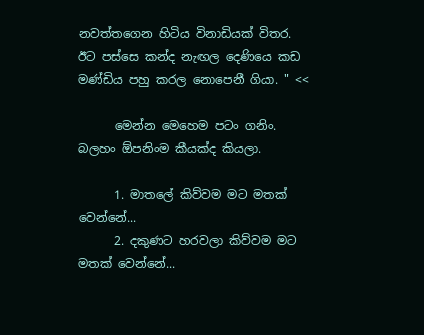නවත්තගෙන හිටිය විනාඩියක් විතර. ඊට පස්සෙ කන්ද නැඟල දෙණියෙ කඩ මණ්ඩිය පහු කරල නොපෙනී ගියා. " <<

      මෙන්න මෙහෙම පටං ගනිං. බලහං ඕපනිංම කීයක්ද කියලා.

      1. මාතලේ කිව්වම මට මතක් වෙන්නේ...
      2. දකුණට හරවලා කිව්වම මට මතක් වෙන්නේ...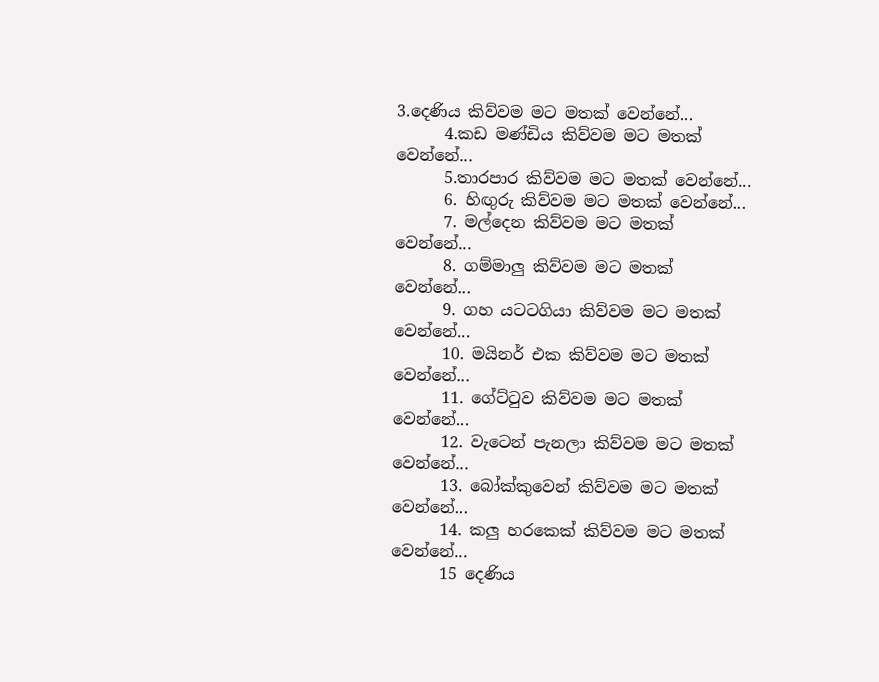3.දෙණිය කිව්වම මට මතක් වෙන්නේ...
      4.කඩ මණ්ඩිය කිව්වම මට මතක් වෙන්නේ...
      5.තාරපාර කිව්වම මට මතක් වෙන්නේ...
      6. හිඟුරු කිව්වම මට මතක් වෙන්නේ...
      7. මල්දෙන කිව්වම මට මතක් වෙන්නේ...
      8. ගම්මාලු කිව්වම මට මතක් වෙන්නේ...
      9. ගහ යටටගියා කිව්වම මට මතක් වෙන්නේ...
      10. මයිනර් එක කිව්වම මට මතක් වෙන්නේ...
      11. ගේට්‍ටුව කිව්වම මට මතක් වෙන්නේ...
      12. වැටෙන් පැනලා කිව්වම මට මතක් වෙන්නේ...
      13. බෝක්කුවෙන් කිව්වම මට මතක් වෙන්නේ...
      14. කලු හරකෙක් කිව්වම මට මතක් වෙන්නේ...
      15 දෙණිය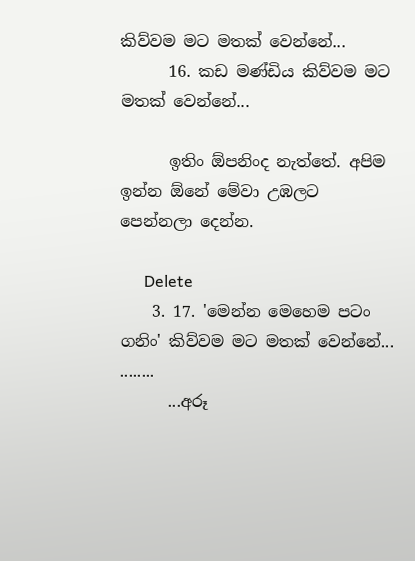කිව්වම මට මතක් වෙන්නේ...
      16. කඩ මණ්ඩිය කිව්වම මට මතක් වෙන්නේ...

      ඉතිං ඕපනිංද නැත්තේ. අපිම ඉන්න ඕනේ මේවා උඹලට පෙන්නලා දෙන්න.

      Delete
    3. 17. 'මෙන්න මෙහෙම පටං ගනිං' කිව්වම මට මතක් වෙන්නේ... ........
      ...අරූ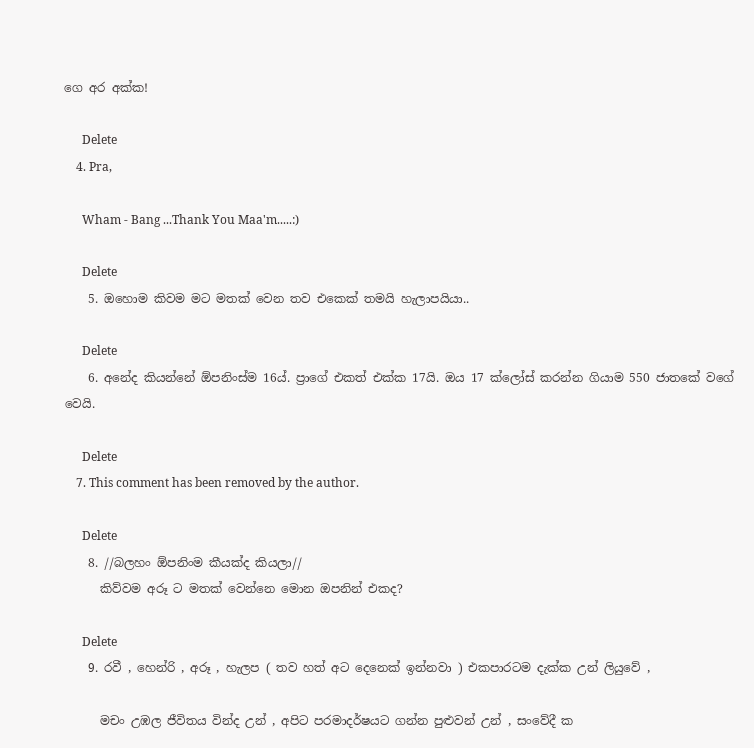ගෙ අර අක්ක!

      Delete
    4. Pra,

      Wham - Bang ...Thank You Maa'm.....:)

      Delete
    5. ඔහොම කිවම මට මතක් වෙන තව එකෙක් තමයි හැලාපයියා..

      Delete
    6. අනේද කියන්නේ ඕපනිංස්ම 16ය්. ප්‍රාගේ එකත් එක්ක 17යි. ඔය 17 ක්ලෝස් කරන්න ගියාම 550 ජාතකේ වගේ වෙයි.

      Delete
    7. This comment has been removed by the author.

      Delete
    8. //බලහං ඕපනිංම කීයක්ද කියලා//
      කිව්වම අරූ ට මතක් වෙන්නෙ මොන ඔපනින් එකද?

      Delete
    9. රවී , හෙන්රි , අරූ , හැලප ( තව හත් අට දෙනෙක් ඉන්නවා ) එකපාරටම දැක්ක උන් ලියුවේ ,

      මචං උඹල ජීවිතය වින්ද උන් , අපිට පරමාදර්ෂයට ගන්න පුළුවන් උන් , සංවේදී ක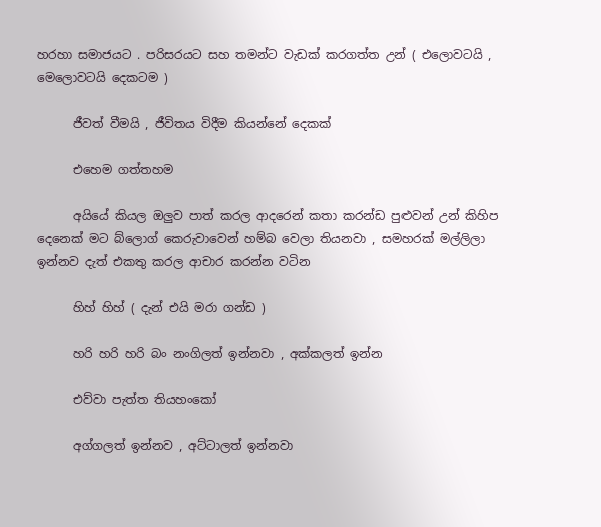හරහා සමාජයට . පරිසරයට සහ තමන්ට වැඩක් කරගත්ත උන් ( එලොවටයි , මෙලොවටයි දෙකටම )

      ජීවත් වීමයි , ජීවිතය විදීම කියන්නේ දෙකක්

      එහෙම ගත්තහම

      අයියේ කියල ඔලුව පාත් කරල ආදරෙන් කතා කරන්ඩ පුළුවන් උන් කිහිප දෙනෙක් මට බ්ලොග් කෙරුවාවෙන් හම්බ වෙලා තියනවා , සමහරක් ‍මල්ලිලා ඉන්නව දැත් එකතු කරල ආචාර කරන්න වටින

      හිහ් හිහ් ( දැන් එයි මරා ගන්ඩ )

      හරි හරි හරි බං නංගිලත් ඉන්නවා , අක්කලත් ඉන්න

      එව්වා පැත්ත තියහංකෝ

      අග්ගලත් ඉන්නව , අට්ටාලත් ඉන්නවා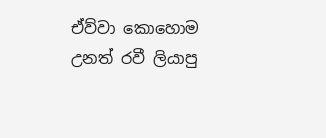ඒව්වා කොහොම උනත් රවී ලියාපු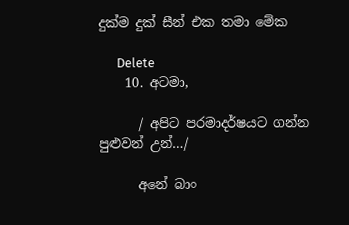දුක්ම දුක් සීන් එක තමා මේක

      Delete
    10. අටමා,

      / අපිට පරමාදර්ෂයට ගන්න පුළුවන් උන්…/

      අනේ බාං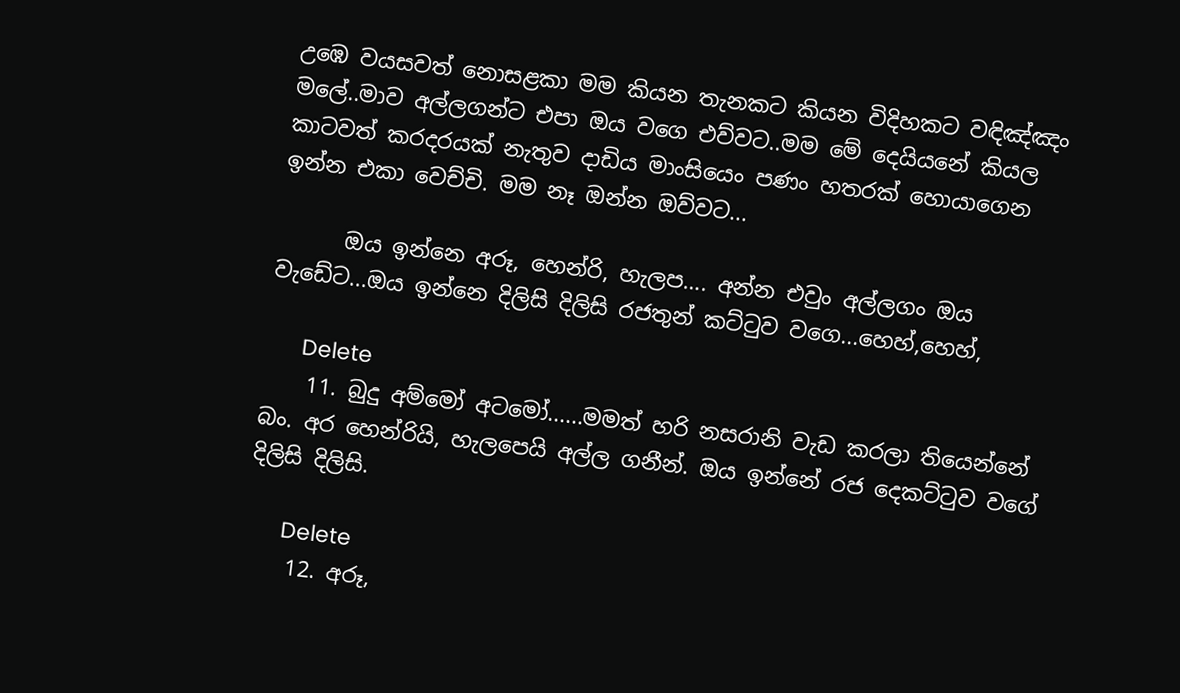උඹෙ වයසවත් නොසළකා මම කියන තැනකට කියන විදිහකට වඳිඤ්ඤං මලේ..මාව අල්ලගන්ට එපා ඔය වගෙ එව්වට..මම මේ දෙයියනේ කියල කාටවත් කරදරයක් නැතුව දාඩිය මාංසියෙං පණං හතරක් හොයාගෙන ඉන්න එකා වෙච්චි. මම නෑ ඔන්න ඔව්වට...

      ඔය ඉන්නෙ අරූ, හෙන්රි, හැලප…. අන්න එවුං අල්ලගං ඔය වැඩේට...ඔය ඉන්නෙ දිලිසි දිලිසි රජතුන් කට්ටුව වගෙ...හෙහ්,හෙහ්,

      Delete
    11. බුදු අම්මෝ අටමෝ......මමත් හරි නසරානි වැඩ කරලා තියෙන්නේ බං. අර හෙන්රියි, හැලපෙයි අල්ල ගනීන්. ඔය ඉන්නේ රජ දෙකට්ටුව වගේ දිලිසි දිලිසි.

      Delete
    12. අරූ,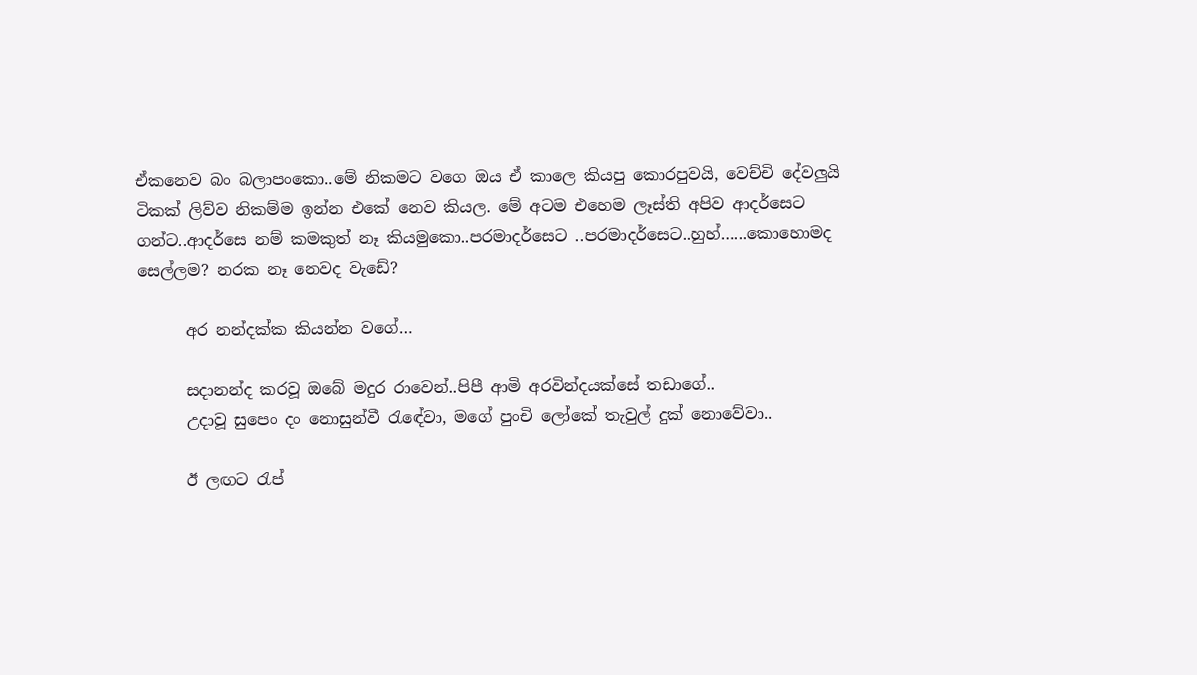ඒකනෙව බං බලාපංකො..මේ නිකමට වගෙ ඔය ඒ කාලෙ කියපු කොරපුවයි, වෙච්චි දේවලුයි ටිකක් ලිව්ව නිකම්ම ඉන්න එකේ නෙව කියල. මේ අටම එහෙම ලෑස්ති අපිව ආදර්සෙට ගන්ට..ආදර්සෙ නම් කමකුත් නෑ කියමුකො..පරමාදර්සෙට ..පරමාදර්සෙට..හුහ්…...කොහොමද සෙල්ලම? නරක නෑ නෙවද වැඩේ?

      අර නන්දක්ක කියන්න වගේ…

      සදානන්ද කරවූ ඔබේ මදුර රාවෙන්..පිපී ආමි අරවින්දයක්සේ තඩාගේ..
      උදාවූ සුපෙං දං නොසුන්වී රැඳේවා, මගේ පුංචි ලෝකේ තැවුල් දුක් නොවේවා..

      ඊ ලඟට රැප්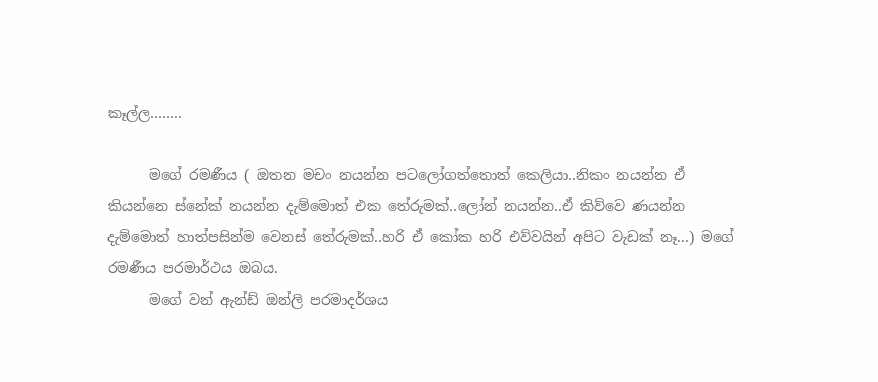කෑල්ල……..

      මගේ රමණීය ( ඔතන මචං නයන්න පටලෝගත්තොත් කෙලියා..නිකං නයන්න ඒ කියන්නෙ ස්නේක් නයන්න දැම්මොත් එක තේරුමක්..ලෝන් නයන්න..ඒ කිව්වෙ ණයන්න දැම්මොත් හාත්පසින්ම වෙනස් තේරුමක්..හරි ඒ කෝක හරි එව්වයින් අපිට වැඩක් නෑ...) මගේ රමණීය පරමාර්ථය ඔබය.
      මගේ වන් ඇන්ඩ් ඔන්ලි පරමාදර්ශය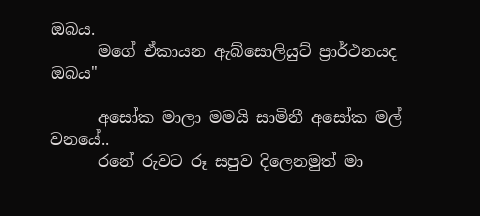ඔබය.
      මගේ ඒකායන ඇබ්සොලියුට් ප්‍රාර්ථනයද ඔබය"

      අසෝක මාලා මමයි සාමිනී අසෝක මල් වනයේ..
      රනේ රුවට රූ සපුව දිලෙනමුත් මා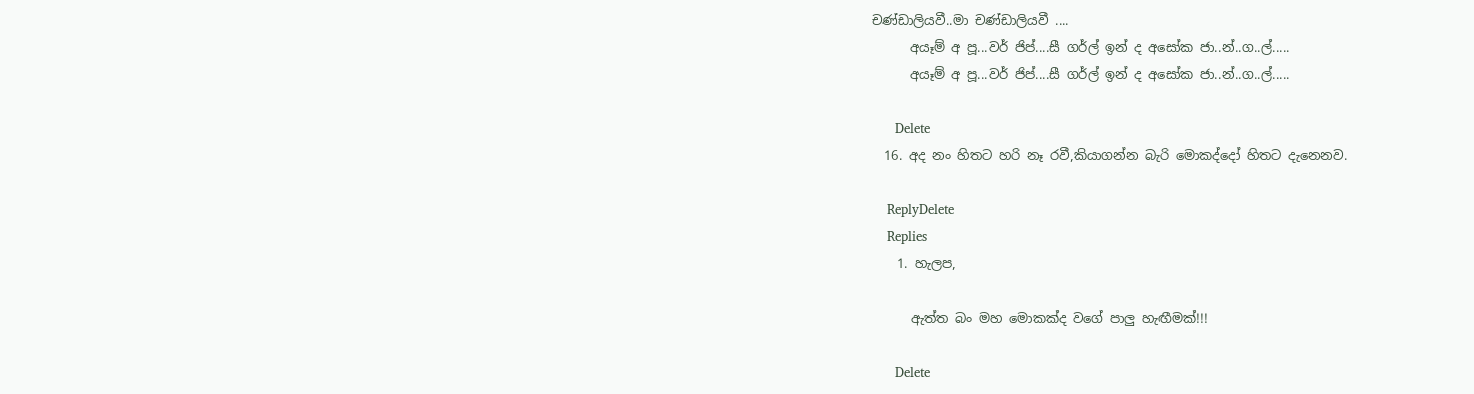චණ්ඩාලියවී..මා චණ්ඩාලියවී ....
      අයෑම් අ පූ...වර් ජිප්....සී ගර්ල් ඉන් ද අසෝක ජා..න්..ග..ල්.....
      අයෑම් අ පූ...වර් ජිප්....සී ගර්ල් ඉන් ද අසෝක ජා..න්..ග..ල්.....

      Delete
  16. අද නං හිතට හරි නෑ රවී,කියාගන්න බැරි මොකද්දෝ හිතට දැනෙනව.

    ReplyDelete
    Replies
    1. හැලප,

      ඇත්ත බං මහ මොකක්ද වගේ පාලු හැඟීමක්!!!

      Delete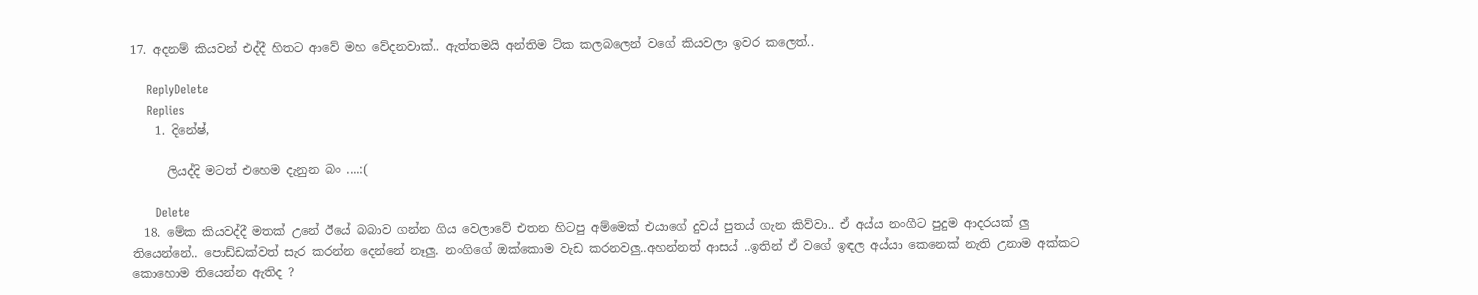17. අදනම් කියවන් එද්දී හිතට ආවේ මහ වේදනවාක්.. ඇත්තමයි අන්තිම ට්ක කලබලෙන් වගේ කියවලා ඉවර කලෙත්..

    ReplyDelete
    Replies
    1. දිනේෂ්,

      ලියද්දි මටත් එහෙම දැනුන බං ....:(

      Delete
  18. මේක කියවද්දී මතක් උනේ ඊයේ බබාව ගන්න ගිය වෙලාවේ එතන හිටපු අම්මෙක් එයාගේ දුවය් පුතය් ගැන කිව්වා.. ඒ අය්ය නංගීට පුදුම ආදරයක් ලු තියෙන්නේ.. පොඩ්ඩක්වත් සැර කරන්න දෙන්නේ නෑලු. නංගිගේ ඔක්කොම වැඩ කරනවලු..අහන්නත් ආසය් ..ඉතින් ඒ වගේ ඉඳල අය්යා කෙනෙක් නැති උනාම අක්කට කොහොම තියෙන්න ඇතිද ?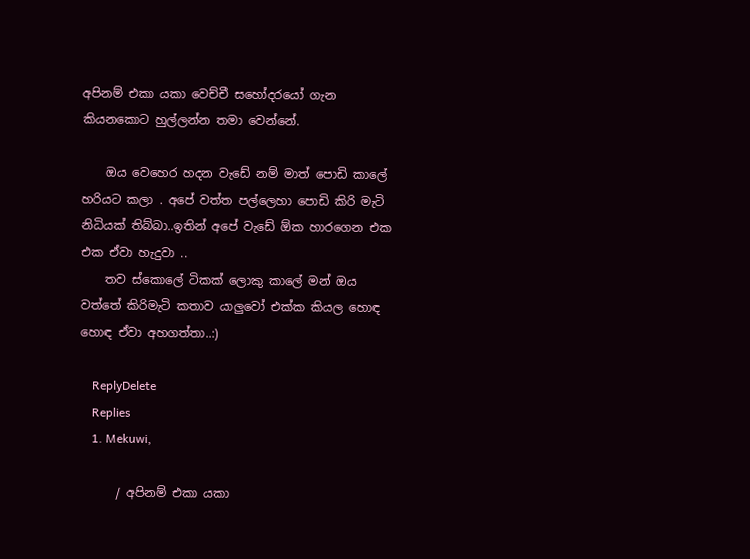අපිනම් එකා යකා වෙච්චී සහෝදරයෝ ගැන කියනකොට හුල්ලන්න තමා වෙන්නේ.

    ඔය වෙහෙර හදන වැඩේ නම් මාත් පොඩි කාලේ හරියට කලා . අපේ වත්ත පල්ලෙහා පොඩි කිරි මැටි නිධියක් තිබ්බා..ඉතින් අපේ වැඩේ ඕක හාරගෙන එක එක ඒවා හැදුවා ..
    තව ස්කොලේ ටිකක් ලොකු කාලේ මන් ඔය වත්තේ කිරිමැටි කතාව යාලුවෝ එක්ක කියල හොඳ හොඳ ඒවා අහගත්තා..:)

    ReplyDelete
    Replies
    1. Mekuwi,

      / අපිනම් එකා යකා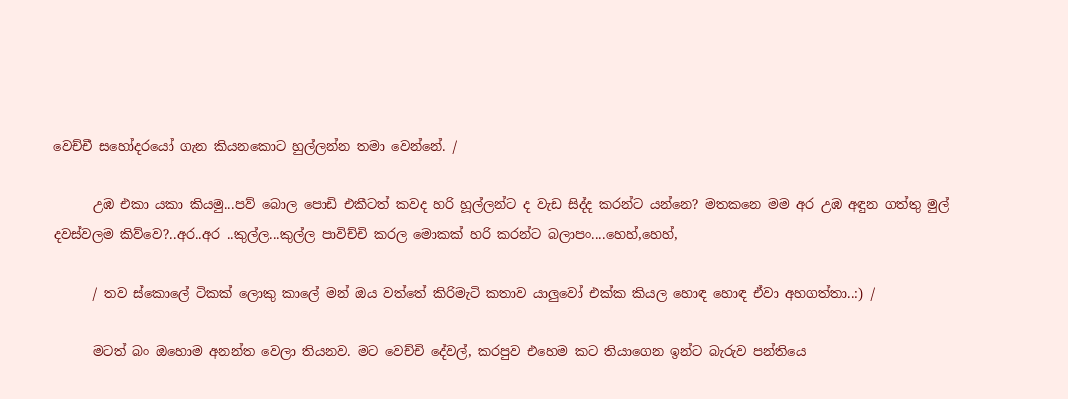වෙච්චී සහෝදරයෝ ගැන කියනකොට හුල්ලන්න තමා වෙන්නේ. /

      උඹ එකා යකා කියමු...පව් බොල පොඩි එකීටත් කවද හරි හූල්ලන්ට ද වැඩ සිද්ද කරන්ට යන්නෙ? මතකනෙ මම අර උඹ අඳුන ගත්තු මුල් දවස්වලම කිව්වෙ?..අර..අර ..කුල්ල...කුල්ල පාවිච්චි කරල මොකක් හරි කරන්ට බලාපං....හෙහ්,හෙහ්,

      / තව ස්කොලේ ටිකක් ලොකු කාලේ මන් ඔය වත්තේ කිරිමැටි කතාව යාලුවෝ එක්ක කියල හොඳ හොඳ ඒවා අහගත්තා..:) /

      මටත් බං ඔහොම අනන්ත වෙලා තියනව. මට වෙච්චි දේවල්, කරපුව එහෙම කට තියාගෙන ඉන්ට බැරුව පන්තියෙ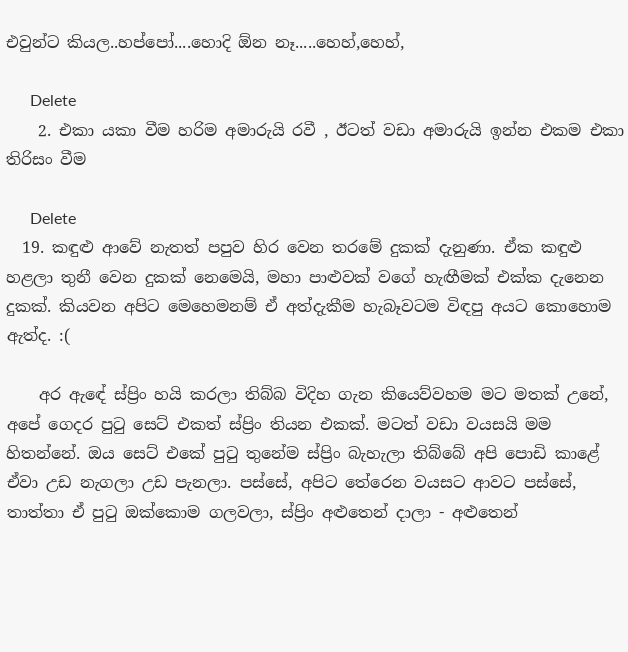එවුන්ට කියල..හප්පෝ....හොදි ඕන නෑ.....හෙහ්,හෙහ්,

      Delete
    2. එකා යකා වීම හරිම අමාරුයි රවී , ඊටත් වඩා අමාරුයි ඉන්න එකම එකා තිරිසං වීම

      Delete
  19. කඳුළු ආවේ නැතත් පපුව හිර වෙන තරමේ දුකක් දැනුණා. ඒක කඳුළු හළලා තුනී වෙන දුකක් නෙමෙයි, මහා පාළුවක් වගේ හැඟීමක් එක්ක දැනෙන දුකක්. කියවන අපිට මෙහෙමනම් ඒ අත්දැකීම හැබෑවටම විඳපු අයට කොහොම ඇත්ද. :(

    අර ඇඳේ ස්ප්‍රිං හයි කරලා තිබ්බ විදිහ ගැන කියෙව්වහම මට මතක් උනේ, අපේ ගෙදර පුටු සෙට් එකත් ස්ප්‍රිං තියන එකක්. මටත් වඩා වයසයි මම හිතන්නේ. ඔය සෙට් එකේ පුටු තුනේම ස්ප්‍රිං බැහැලා තිබ්බේ අපි පොඩි කාළේ ඒවා උඩ නැගලා උඩ පැනලා. පස්සේ, අපිට තේරෙන වයසට ආවට පස්සේ, තාත්තා ඒ පුටු ඔක්කොම ගලවලා, ස්ප්‍රිං අළුතෙන් දාලා - අළුතෙන්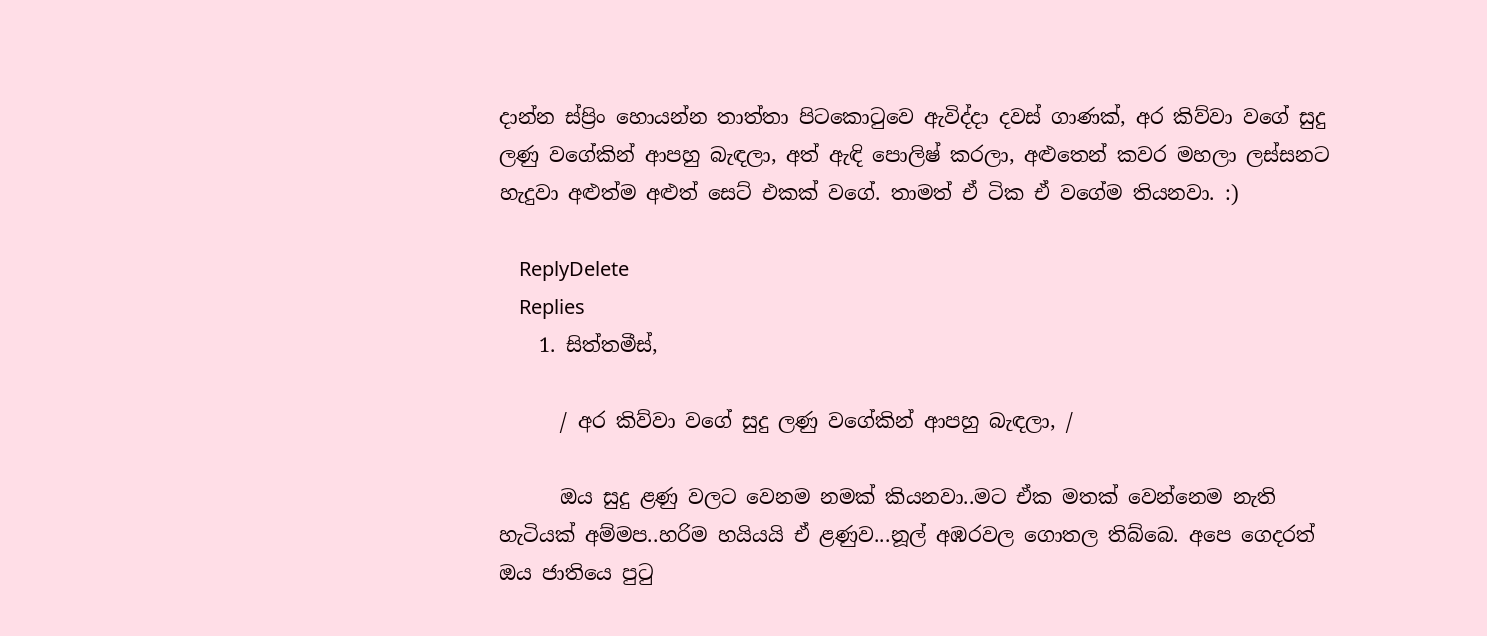දාන්න ස්ප්‍රිං හොයන්න තාත්තා පිටකොටුවෙ ඇවිද්දා දවස් ගාණක්, අර කිව්වා වගේ සුදු ලණු වගේකින් ආපහු බැඳලා, අත් ඇඳි පොලිෂ් කරලා, අළුතෙන් කවර මහලා ලස්සනට හැදුවා අළුත්ම අළුත් සෙට් එකක් වගේ. තාමත් ඒ ටික ඒ වගේම තියනවා. :)

    ReplyDelete
    Replies
    1. සිත්තමීස්,

      / අර කිව්වා වගේ සුදු ලණු වගේකින් ආපහු බැඳලා, /

      ඔය සුදු ළණු වලට වෙනම නමක් කියනවා..මට ඒක මතක් වෙන්නෙම නැති හැටියක් අම්මප..හරිම හයියයි ඒ ළණුව...නූල් අඹරවල ගොතල තිබ්බෙ. අපෙ ගෙදරත් ඔය ජාතියෙ පුටු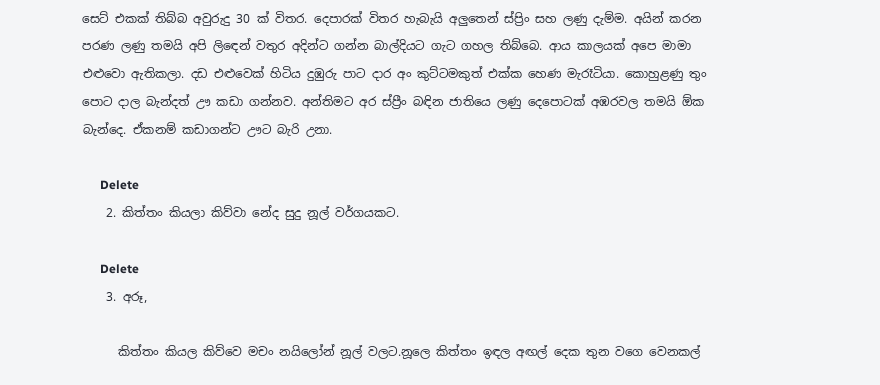සෙට් එකක් තිබ්බ අවුරුදු 30 ක් විතර. දෙපාරක් විතර හැබැයි අලුතෙන් ස්ප්‍රිං සහ ලණු දැම්ම. අයින් කරන පරණ ලණු තමයි අපි ලිඳෙන් වතුර අදින්ට ගන්න බාල්දියට ගැට ගහල තිබ්බෙ. ආය කාලයක් අපෙ මාමා එළුවො ඇතිකලා. දඩ එළුවෙක් හිටිය දුඹුරු පාට දාර අං කුට්ටමකුත් එක්ක හෙණ මැරෑටියා. කොහුළණු තුං පොට දාල බැන්දත් ඌ කඩා ගන්නව. අන්තිමට අර ස්ප්‍රීං බඳින ජාතියෙ ලණු දෙපොටක් අඹරවල තමයි ඕක බැන්දෙ. ඒකනම් කඩාගන්ට ඌට බැරි උනා.

      Delete
    2. කිත්තං කියලා කිව්වා නේද සුදු නූල් වර්ගයකට.

      Delete
    3. අරූ,

      කිත්තං කියල කිව්වෙ මචං නයිලෝන් නූල් වලට.නූලෙ කිත්තං ඉඳල අඟල් දෙක තුන වගෙ වෙනකල්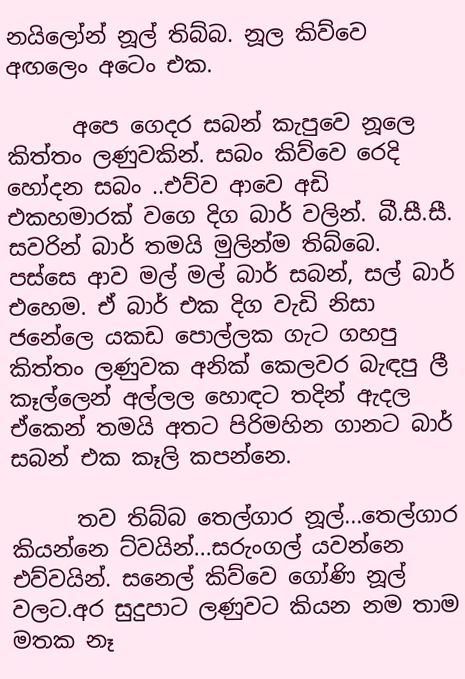නයිලෝන් නූල් තිබ්බ. නූල කිව්වෙ අඟලෙං අටෙං එක.

      අපෙ ගෙදර සබන් කැපුවෙ නූලෙ කිත්තං ලණුවකින්. සබං කිව්වෙ රෙදි හෝදන සබං ..එව්ව ආවෙ අඩි එකහමාරක් වගෙ දිග බාර් වලින්. බී.සී.සී. සවරින් බාර් තමයි මුලින්ම තිබ්බෙ. පස්සෙ ආව මල් මල් බාර් සබන්, සල් බාර් එහෙම. ඒ බාර් එක දිග වැඩි නිසා ජනේලෙ යකඩ පොල්ලක ගැට ගහපු කිත්තං ලණුවක අනික් කෙලවර බැඳපු ලී කෑල්ලෙන් අල්ලල හොඳට තදින් ඇදල ඒකෙන් තමයි අතට පිරිමහින ගානට බාර් සබන් එක කෑලි කපන්නෙ.

      තව තිබ්බ තෙල්ගාර නූල්...තෙල්ගාර කියන්නෙ ට්වයින්...සරුංගල් යවන්නෙ එව්වයින්. සනෙල් කිව්වෙ ගෝණි නූල් වලට.අර සුදුපාට ලණුවට කියන නම තාම මතක නෑ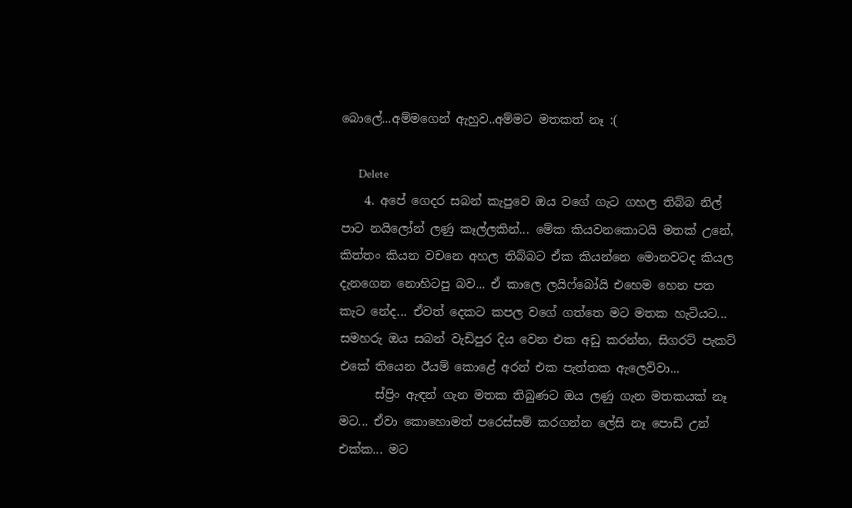බොලේ...අම්මගෙන් ඇහුව..අම්මට මතකත් නෑ :(

      Delete
    4. අපේ ගෙදර සබන් කැපුවෙ ඔය වගේ ගැට ගහල තිබ්බ නිල් පාට නයිලෝන් ලණු කෑල්ලකින්... මේක කියවනකොටයි මතක් උනේ, කිත්තං කියන වචනෙ අහල තිබ්බට ඒක කියන්නෙ මොනවටද කියල දැනගෙන නොහිටපු බව... ඒ කාලෙ ලයිෆ්බෝයි එහෙම හෙන පත කැට නේද... ඒවත් දෙකට කපල වගේ ගත්තෙ මට මතක හැටියට... සමහරු ඔය සබන් වැඩිපුර දිය වෙන එක අඩු කරන්න, සිගරට් පැකට් එකේ තියෙන ඊයම් කොළේ අරන් එක පැත්තක ඇලෙව්වා...
      ස්ප්‍රිං ඇඳන් ගැන මතක තිබුණට ඔය ලණු ගැන මතකයක් නෑ මට... ඒවා කොහොමත් පරෙස්සම් කරගන්න ලේසි නෑ පොඩි උන් එක්ක... මට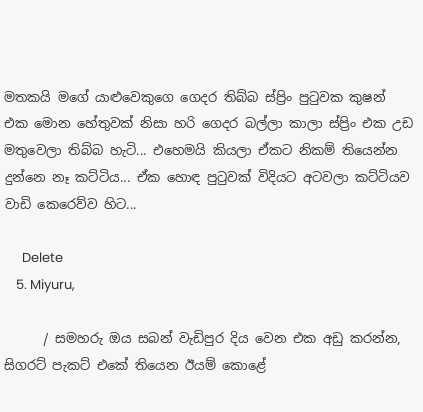මතකයි මගේ යාළුවෙකුගෙ ගෙදර තිබ්බ ස්ප්‍රිං පුටුවක කුෂන් එක මොන හේතුවක් නිසා හරි ගෙදර බල්ලා කාලා ස්ප්‍රිං එක උඩ මතුවෙලා තිබ්බ හැටි... එහෙමයි කියලා ඒකට නිකම් තියෙන්න දුන්නෙ නෑ කට්ටිය... ඒක හොඳ පුටුවක් විදියට අටවලා කට්ටියව වාඩි කෙරෙව්ව හිට...

      Delete
    5. Miyuru,

      / සමහරු ඔය සබන් වැඩිපුර දිය වෙන එක අඩු කරන්න, සිගරට් පැකට් එකේ තියෙන ඊයම් කොළේ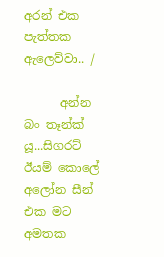අරන් එක පැත්තක ඇලෙව්වා.. /

      අන්න බං තෑන්ක් යූ...සිගරට් ඊයම් කොලේ අලෝන සීන් එක මට අමතක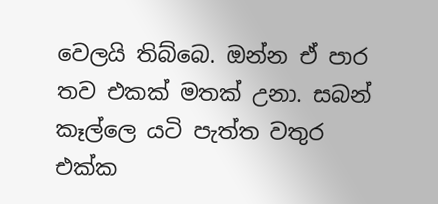වෙලයි තිබ්බෙ. ඔන්න ඒ පාර තව එකක් මතක් උනා. සබන් කෑල්ලෙ යටි පැත්ත වතුර එක්ක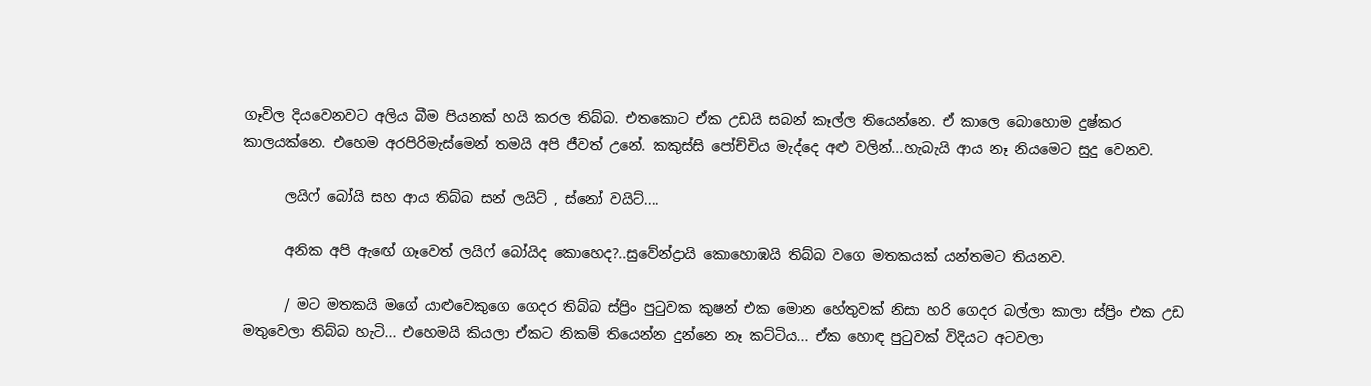ගෑවිල දියවෙනවට අලිය බීම පියනක් හයි කරල තිබ්බ. එතකොට ඒක උඩයි සබන් කෑල්ල තියෙන්නෙ. ඒ කාලෙ බොහොම දුෂ්කර කාලයක්නෙ. එහෙම අරපිරිමැස්මෙන් තමයි අපි ජීවත් උනේ. කකුස්සි පෝච්චිය මැද්දෙ අළු වලින්...හැබැයි ආය නෑ නියමෙට සුදු වෙනව.

      ලයිෆ් බෝයි සහ ආය තිබ්බ සන් ලයිට් , ස්නෝ වයිට්....

      අනික අපි ඇඟේ ගෑවෙත් ලයිෆ් බෝයිද කොහෙද?..සුවේන්ද්‍රායි කොහොඹයි තිබ්බ වගෙ මතකයක් යන්තමට තියනව.

      / මට මතකයි මගේ යාළුවෙකුගෙ ගෙදර තිබ්බ ස්ප්‍රිං පුටුවක කුෂන් එක මොන හේතුවක් නිසා හරි ගෙදර බල්ලා කාලා ස්ප්‍රිං එක උඩ මතුවෙලා තිබ්බ හැටි... එහෙමයි කියලා ඒකට නිකම් තියෙන්න දුන්නෙ නෑ කට්ටිය... ඒක හොඳ පුටුවක් විදියට අටවලා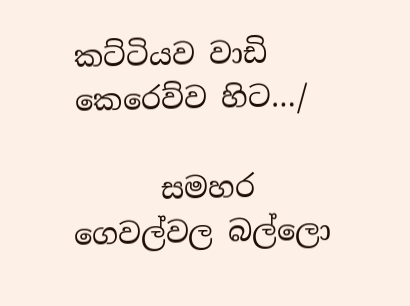කට්ටියව වාඩි කෙරෙව්ව හිට…/

      සමහර ගෙවල්වල බල්ලො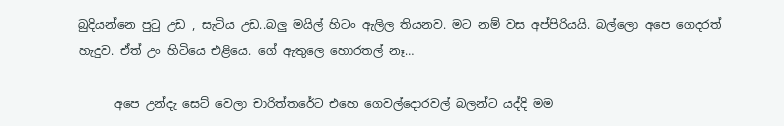බුදියන්නෙ පුටු උඩ , සැටිය උඩ..බලු මයිල් හිටං ඇලිල තියනව. මට නම් වස අප්පිරියයි. බල්ලො අපෙ ගෙදරත් හැදුව. ඒත් උං හිටියෙ එළියෙ. ගේ ඇතුලෙ හොරතල් නෑ…

      අපෙ උන්දැ සෙට් වෙලා චාරිත්තරේට එහෙ ගෙවල්දොරවල් බලන්ට යද්දි මම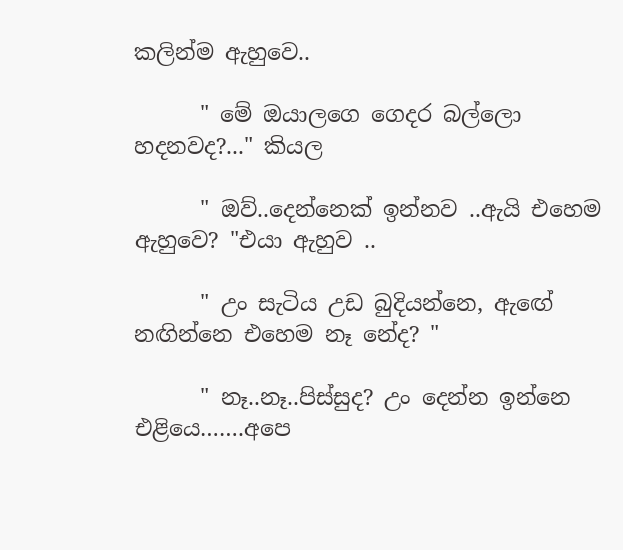කලින්ම ඇහුවෙ..

      " මේ ඔයාලගෙ ගෙදර බල්ලො හදනවද?..." කියල

      " ඔව්..දෙන්නෙක් ඉන්නව ..ඇයි එහෙම ඇහුවෙ? "එයා ඇහුව ..

      " උං සැටිය උඩ බුදියන්නෙ, ඇඟේ නඟින්නෙ එහෙම නෑ නේද? "

      " නෑ..නෑ..පිස්සුද? උං දෙන්න ඉන්නෙ එළියෙ…….අපෙ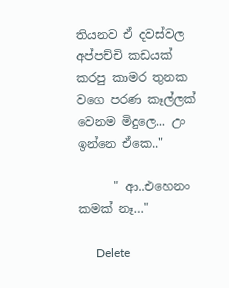තියනව ඒ දවස්වල අප්පච්චි කඩයක් කරපු කාමර තුනක වගෙ පරණ කෑල්ලක් වෙනම මිදුලෙ... උං ඉන්නෙ ඒකෙ.."

      " ආ..එහෙනං කමක් නෑ…"

      Delete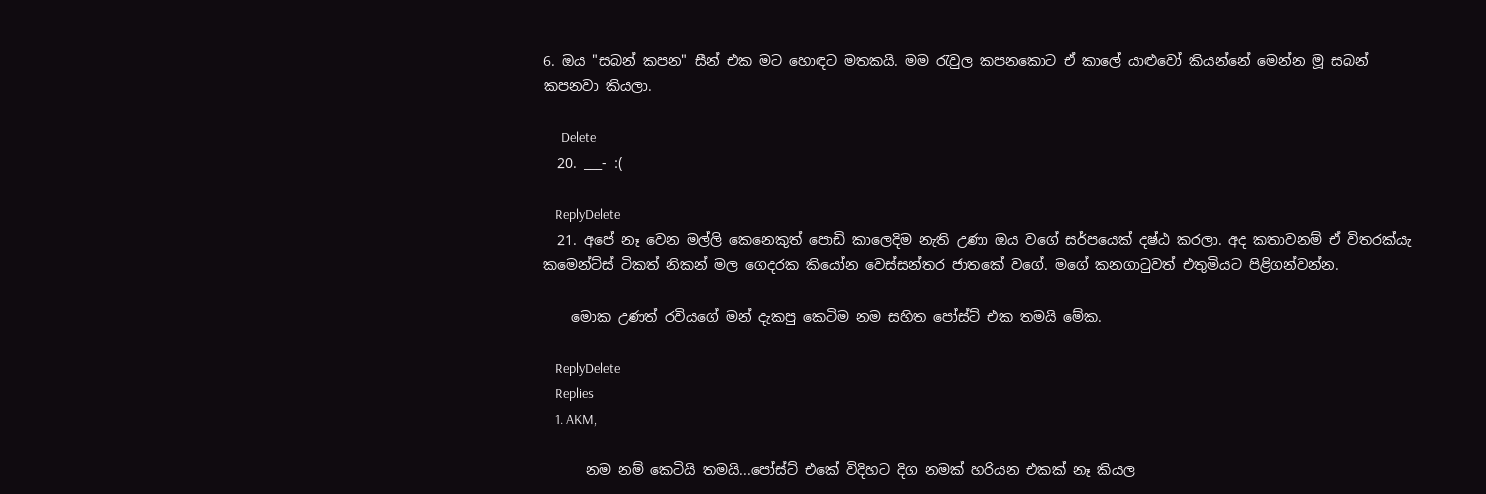6. ඔය "සබන් කපන" සීන් එක මට හොඳට මතකයි. මම රැවුල කපනකොට ඒ කාලේ යාළුවෝ කියන්නේ මෙන්න මූ සබන් කපනවා කියලා.

      Delete
  20. ___- :(

    ReplyDelete
  21. අපේ නෑ වෙන මල්ලි කෙනෙකුත් පොඩි කාලෙදිම නැති උණා ඔය වගේ සර්පයෙක් දෂ්ඨ කරලා. අද කතාවනම් ඒ විතරක්යැ කමෙන්ට්ස් ටිකත් නිකන් මල ගෙදරක කියෝන වෙස්සන්තර ජාතකේ වගේ. මගේ කනගාටුවත් එතුමියට පිළිගන්වන්න.

    මොක උණත් රවියගේ මන් දැකපු කෙටිම නම සහිත පෝස්ට් එක තමයි මේක.

    ReplyDelete
    Replies
    1. AKM,

      නම නම් කෙටියි තමයි...පෝස්ට් එකේ විදිහට දිග නමක් හරියන එකක් නෑ කියල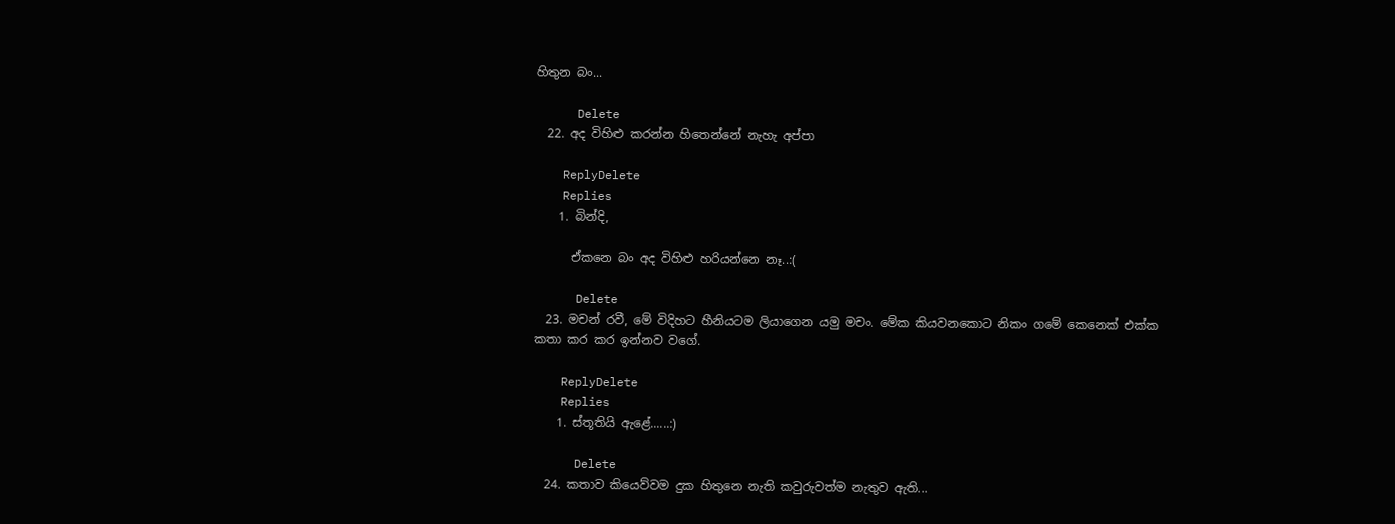හිතුන බං...

      Delete
  22. අද විහිළු කරන්න හිතෙන්නේ නැහැ අප්පා

    ReplyDelete
    Replies
    1. බින්දි,

      ඒකනෙ බං අද විහිළු හරියන්නෙ නෑ..:(

      Delete
  23. මචන් රවී, මේ විදිහට හීනියටම ලියාගෙන යමු මචං. මේක කියවනකොට නිකං ගමේ කෙනෙක් එක්ක කතා කර කර ඉන්නව වගේ.

    ReplyDelete
    Replies
    1. ස්තූතියි ඇළේ......:)

      Delete
  24. කතාව කියෙව්වම දුක හිතුනෙ නැති කවුරුවත්ම නැතුව ඇති...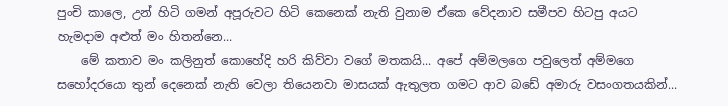පුංචි කාලෙ, උන් හිටි ගමන් අපූරුවට හිටි කෙනෙක් නැති වුනාම ඒකෙ වේදනාව සමීපව හිටපු අයට හැමදාම අළුත් මං හිතන්නෙ...
    මේ කතාව මං කලිනුත් කොහේදි හරි කිව්වා වගේ මතකයි... අපේ අම්මලගෙ පවුලෙත් අම්මගෙ සහෝදරයො තුන් දෙනෙක් නැති වෙලා තියෙනවා මාසයක් ඇතුලත ගමට ආව බඩේ අමාරු වසංගතයකින්...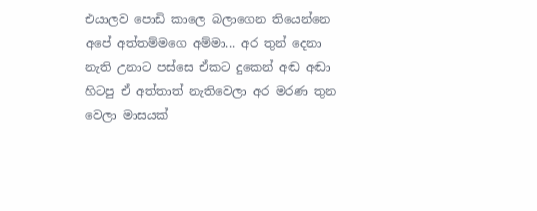එයාලව පොඩි කාලෙ බලාගෙන තියෙන්නෙ අපේ අත්තම්මගෙ අම්මා... අර තුන් දෙනා නැති උනාට පස්සෙ ඒකට දුකෙන් අඬ අඬා හිටපු ඒ අත්තාත් නැතිවෙලා අර මරණ තුන වෙලා මාසයක්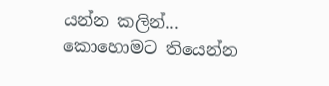යන්න කලින්... කොහොමට තියෙන්න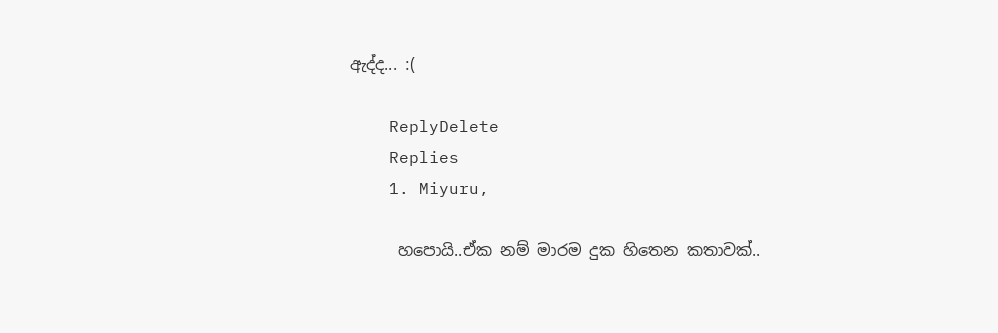ඇද්ද... :(

    ReplyDelete
    Replies
    1. Miyuru,

      හපොයි..ඒක නම් මාරම දුක හිතෙන කතාවක්..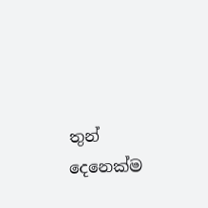තුන් දෙනෙක්ම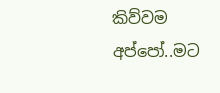කිව්වම අප්පෝ..මට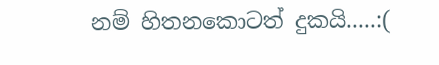නම් හිතනකොටත් දුකයි.....:(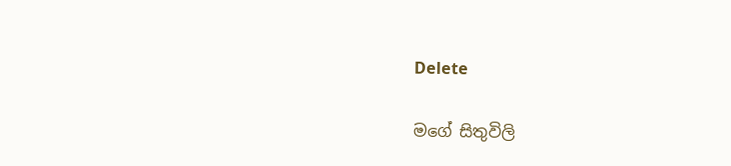Delete

මගේ සිතුවිලි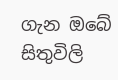ගැන ඔබේ සිතුවිලි